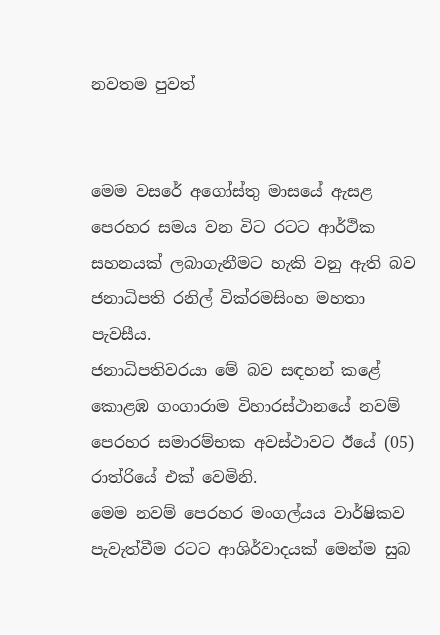නවතම පුවත්


මෙම වසරේ අගෝස්තු මාසයේ ඇසළ පෙරහර සමය වන විට රටට ආර්ථික සහනයක් ලබාගැනීමට හැකි වනු ඇති බව ජනාධිපති රනිල් වික්රමසිංහ මහතා පැවසීය.
ජනාධිපතිවරයා මේ බව සඳහන් කළේ කොළඹ ගංගාරාම විහාරස්ථානයේ නවම් පෙරහර සමාරම්භක අවස්ථාවට ඊයේ (05) රාත්රියේ එක් වෙමිනි.
මෙම නවම් පෙරහර මංගල්යය වාර්ෂිකව පැවැත්වීම රටට ආශිර්වාදයක් මෙන්ම සුබ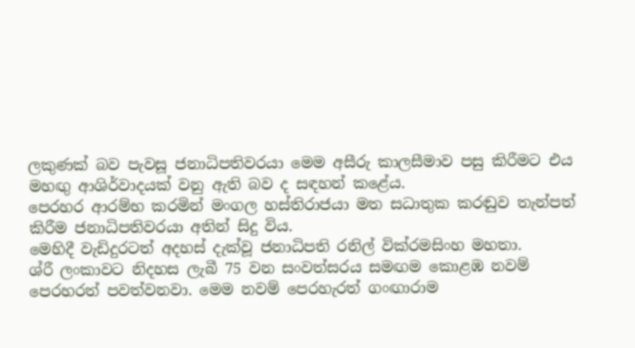ලකුණක් බව පැවසූ ජනාධිපතිවරයා මෙම අසීරු කාලසීමාව පසු කිරීමට එය මහඟු ආශිර්වාදයක් වනු ඇති බව ද සඳහන් කළේය.
පෙරහර ආරම්භ කරමින් මංගල හස්තිරාජයා මත සධාතුක කරඬුව තැන්පත් කිරීම ජනාධිපතිවරයා අතින් සිදු විය.
මෙහිදී වැඩිදුරටත් අදහස් දැක්වූ ජනාධිපති රනිල් වික්රමසිංහ මහතා.
ශ්රී ලංකාවට නිදහස ලැබී 75 වන සංවත්සරය සමඟම කොළඹ නවම් පෙරහරත් පවත්වනවා. මෙම නවම් පෙරහැරත් ගංඟාරාම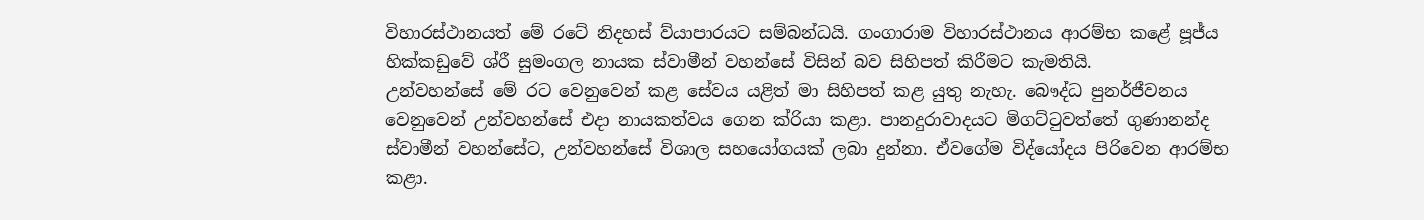විහාරස්ථානයත් මේ රටේ නිදහස් ව්යාපාරයට සම්බන්ධයි. ගංගාරාම විහාරස්ථානය ආරම්භ කළේ පූජ්ය හික්කඩුවේ ශ්රී සුමංගල නායක ස්වාමීන් වහන්සේ විසින් බව සිහිපත් කිරීමට කැමතියි.
උන්වහන්සේ මේ රට වෙනුවෙන් කළ සේවය යළිත් මා සිහිපත් කළ යුතු නැහැ. බෞද්ධ පුනර්ජීවනය වෙනුවෙන් උන්වහන්සේ එදා නායකත්වය ගෙන ක්රියා කළා. පානදුරාවාදයට මිගට්ටුවත්තේ ගුණානන්ද ස්වාමීන් වහන්සේට, උන්වහන්සේ විශාල සහයෝගයක් ලබා දුන්නා. ඒවගේම විද්යෝදය පිරිවෙන ආරම්භ කළා.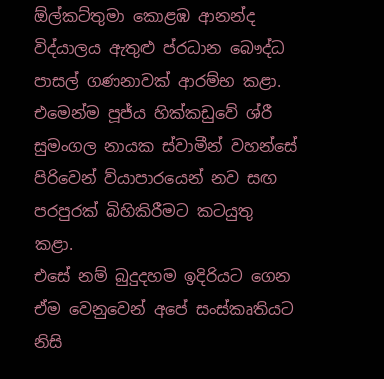ඕල්කට්තුමා කොළඹ ආනන්ද විද්යාලය ඇතුළු ප්රධාන බෞද්ධ පාසල් ගණනාවක් ආරම්භ කළා. එමෙන්ම පූජ්ය හික්කඩුවේ ශ්රී සුමංගල නායක ස්වාමීන් වහන්සේ පිරිවෙන් ව්යාපාරයෙන් නව සඟ පරපුරක් බිහිකිරීමට කටයුතු කළා.
එසේ නම් බුදුදහම ඉදිරියට ගෙන ඒම වෙනුවෙන් අපේ සංස්කෘතියට නිසි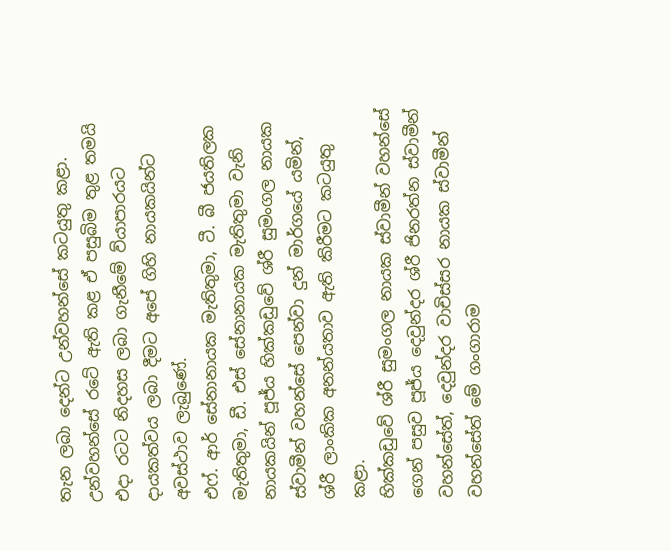තැන ලබා දෙන්ට උන්වහන්සේ කටයුතු කළා. උන්වහන්සේ රටේ ඇති කළ ඒ පසුබිම තුළ තමයි එදා රටට නිදහස ලබා ගැනීමේ ව්යාපාරයට දායකත්වය ලබා දීමට අපේ ගිහි නායකයින්ට අවස්ථාව ලැබුණේ.
එෆ්. ආර් සේනානායක මැතිතුමා, ටී. බී ජයතිලක මැතිතුමා, ඩී. එස් සේනානායක මැතිතුමා වැනි නායකයින් පූජ්ය හික්කඩුවේ ශ්රී සුමංගල නායක ස්වාමීන් වහන්සේ පෙන්වා දුන් මාර්ගයේ යමින්, ශ්රී ලාංකික අනන්යතාව ඇති කිරීමට කටයුතු කළා.
හික්කඩුවේ ශ්රී සුමංගල නායක ස්වාමීන් වහන්සේ ගෙන් පසුව පූජ්ය දෙවුන්දර ශ්රී ජිනරත්න ස්වාමීන් වහන්සේත්, දෙවුන්දර වාචිස්සර නායක ස්වාමීන් වහන්සේත් මේ ගංගාරාම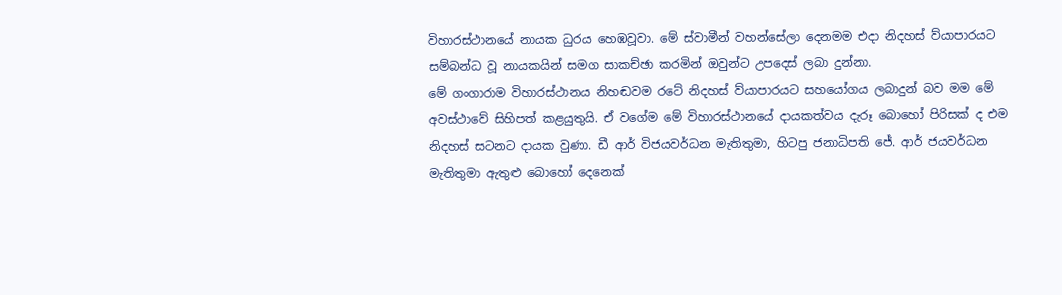විහාරස්ථානයේ නායක ධුරය හෙඹවූවා. මේ ස්වාමීන් වහන්සේලා දෙනමම එදා නිදහස් ව්යාපාරයට සම්බන්ධ වූ නායකයින් සමග සාකච්ඡා කරමින් ඔවුන්ට උපදෙස් ලබා දුන්නා.
මේ ගංගාරාම විහාරස්ථානය නිහඬවම රටේ නිදහස් ව්යාපාරයට සහයෝගය ලබාදුන් බව මම මේ අවස්ථාවේ සිහිපත් කළයුතුයි. ඒ වගේම මේ විහාරස්ථානයේ දායකත්වය දැරූ බොහෝ පිරිසක් ද එම නිදහස් සටනට දායක වුණා. ඩී ආර් විජයවර්ධන මැතිතුමා, හිටපු ජනාධිපති ජේ. ආර් ජයවර්ධන මැතිතුමා ඇතුළු බොහෝ දෙනෙක්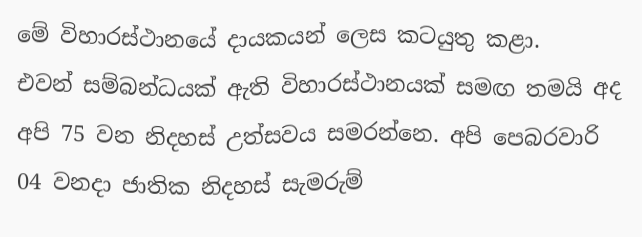මේ විහාරස්ථානයේ දායකයන් ලෙස කටයුතු කළා.
එවන් සම්බන්ධයක් ඇති විහාරස්ථානයක් සමඟ තමයි අද අපි 75 වන නිදහස් උත්සවය සමරන්නෙ. අපි පෙබරවාරි 04 වනදා ජාතික නිදහස් සැමරුම්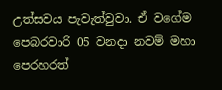උත්සවය පැවැත්වුවා. ඒ වගේම පෙබරවාරි 05 වනදා නවම් මහා පෙරහරත්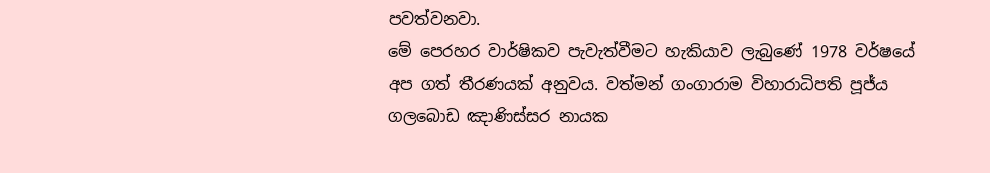පවත්වනවා.
මේ පෙරහර වාර්ෂිකව පැවැත්වීමට හැකියාව ලැබුණේ 1978 වර්ෂයේ අප ගත් තීරණයක් අනුවය. වත්මන් ගංගාරාම විහාරාධිපති පූජ්ය ගලබොඩ ඤාණිස්සර නායක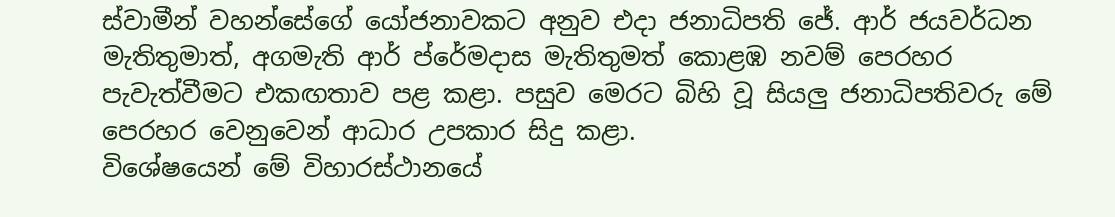ස්වාමීන් වහන්සේගේ යෝජනාවකට අනුව එදා ජනාධිපති ජේ. ආර් ජයවර්ධන මැතිතුමාත්, අගමැති ආර් ප්රේමදාස මැතිතුමත් කොළඹ නවම් පෙරහර පැවැත්වීමට එකඟතාව පළ කළා. පසුව මෙරට බිහි වූ සියලු ජනාධිපතිවරු මේ පෙරහර වෙනුවෙන් ආධාර උපකාර සිදු කළා.
විශේෂයෙන් මේ විහාරස්ථානයේ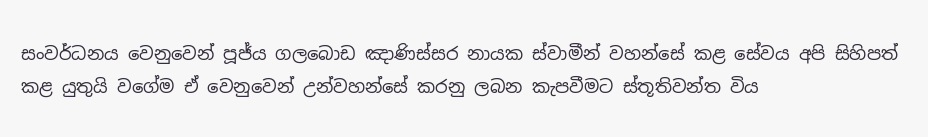සංවර්ධනය වෙනුවෙන් පූජ්ය ගලබොඩ ඤාණිස්සර නායක ස්වාමීන් වහන්සේ කළ සේවය අපි සිහිපත් කළ යුතුයි වගේම ඒ වෙනුවෙන් උන්වහන්සේ කරනු ලබන කැපවීමට ස්තූතිවන්ත විය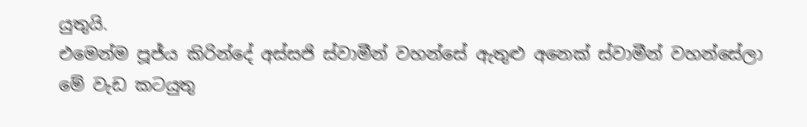යුතුයි.
එමෙන්ම පූජ්ය කිරින්දේ අස්සජි ස්වාමීන් වහන්සේ ඇතුළු අනෙක් ස්වාමීන් වහන්සේලා මේ වැඩ කටයුතු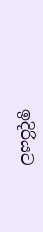ඉදිරියට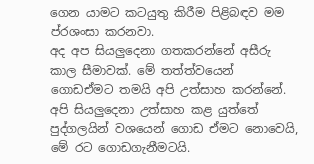ගෙන යාමට කටයුතු කිරීම පිළිබඳව මම ප්රශංසා කරනවා.
අද අප සියලුදෙනා ගතකරන්නේ අසීරු කාල සීමාවක්. මේ තත්ත්වයෙන් ගොඩඒමට තමයි අපි උත්සාහ කරන්නේ. අපි සියලුදෙනා උත්සාහ කළ යුත්තේ පුද්ගලයින් වශයෙන් ගොඩ ඒමට නොවෙයි, මේ රට ගොඩගැනීමටයි.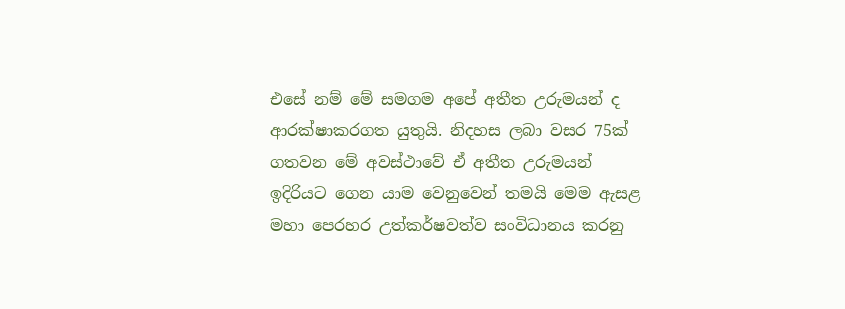එසේ නම් මේ සමගම අපේ අතීත උරුමයන් ද ආරක්ෂාකරගත යුතුයි. නිදහස ලබා වසර 75ක් ගතවන මේ අවස්ථාවේ ඒ අතීත උරුමයන් ඉදිරියට ගෙන යාම වෙනුවෙන් තමයි මෙම ඇසළ මහා පෙරහර උත්කර්ෂවත්ව සංවිධානය කරනු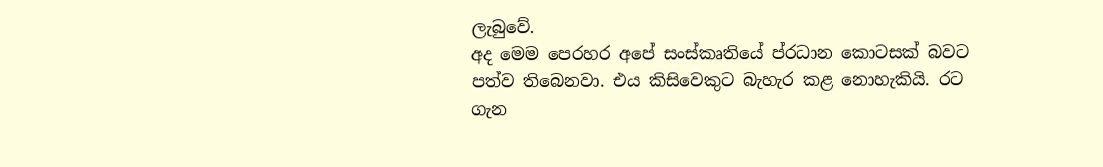ලැබුවේ.
අද මෙම පෙරහර අපේ සංස්කෘතියේ ප්රධාන කොටසක් බවට පත්ව තිබෙනවා. එය කිසිවෙකුට බැහැර කළ නොහැකියි. රට ගැන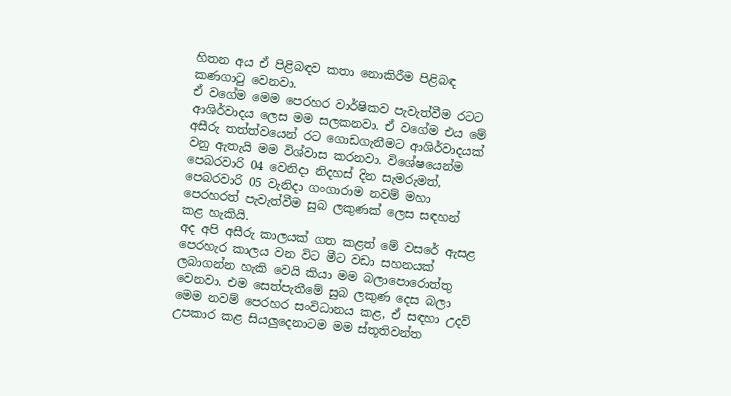හිතන අය ඒ පිළිබඳව කතා නොකිරීම පිළිබඳ කණගාටු වෙනවා.
ඒ වගේම මෙම පෙරහර වාර්ෂිකව පැවැත්වීම රටට ආශිර්වාදය ලෙස මම සලකනවා. ඒ වගේම එය මේ අසීරු තත්ත්වයෙන් රට ගොඩගැනීමට ආශිර්වාදයක් වනු ඇතැයි මම විශ්වාස කරනවා. විශේෂයෙන්ම පෙබරවාරි 04 වෙනිදා නිදහස් දින සැමරුමත්, පෙබරවාරි 05 වැනිදා ගංගාරාම නවම් මහා පෙරහරත් පැවැත්වීම සුබ ලකුණක් ලෙස සඳහන් කළ හැකියි.
අද අපි අසීරු කාලයක් ගත කළත් මේ වසරේ ඇසළ පෙරහැර කාලය වන විට මීට වඩා සහනයක් ලබාගන්න හැකි වෙයි කියා මම බලාපොරොත්තු වෙනවා. එම සෙත්පැතීමේ සුබ ලකුණ දෙස බලා මෙම නවම් පෙරහර සංවිධානය කළ, ඒ සඳහා උදව් උපකාර කළ සියලුදෙනාටම මම ස්තූතිවන්ත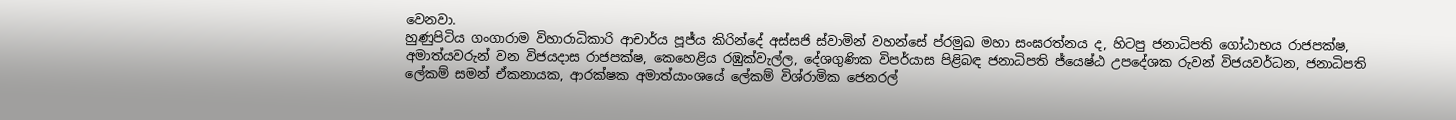වෙනවා.
හුණුපිටිය ගංගාරාම විහාරාධිකාරි ආචාර්ය පූජ්ය කිරින්දේ අස්සජි ස්වාමින් වහන්සේ ප්රමුඛ මහා සංඝරත්නය ද, හිටපු ජනාධිපති ගෝඨාභය රාජපක්ෂ, අමාත්යවරුන් වන විජයදාස රාජපක්ෂ, කෙහෙළිය රඹුක්වැල්ල, දේශගුණික විපර්යාස පිළිබඳ ජනාධිපති ජ්යෙෂ්ඨ උපදේශක රුවන් විජයවර්ධන, ජනාධිපති ලේකම් සමන් ඒකනායක, ආරක්ෂක අමාත්යාංශයේ ලේකම් විශ්රාමික ජෙනරල්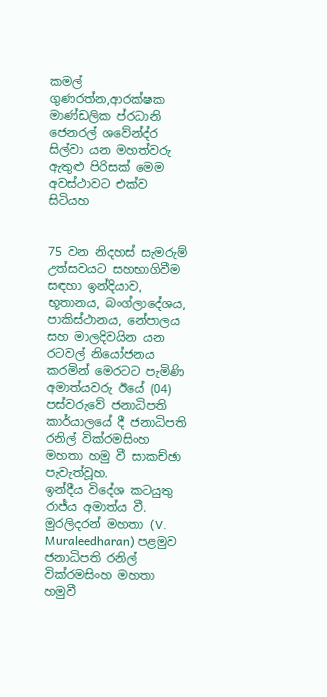කමල් ගුණරත්න,ආරක්ෂක මාණ්ඩලික ප්රධානි ජෙනරල් ශවේන්ද්ර සිල්වා යන මහත්වරු ඇතුළු පිරිසක් මෙම අවස්ථාවට එක්ව සිටියහ


75 වන නිදහස් සැමරුම් උත්සවයට සහභාගිවීම සඳහා ඉන්දියාව, භූතානය, බංග්ලාදේශය, පාකිස්ථානය, නේපාලය සහ මාලදිවයින යන රටවල් නියෝජනය කරමින් මෙරටට පැමිණි අමාත්යවරු ඊයේ (04) පස්වරුවේ ජනාධිපති කාර්යාලයේ දී ජනාධිපති රනිල් වික්රමසිංහ මහතා හමු වී සාකච්ඡා පැවැත්වූහ.
ඉන්දීය විදේශ කටයුතු රාජ්ය අමාත්ය වී. මුරලිදරන් මහතා (V. Muraleedharan) පළමුව ජනාධිපති රනිල් වික්රමසිංහ මහතා හමුවී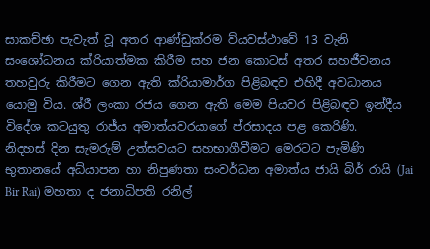සාකච්ඡා පැවැත් වූ අතර ආණ්ඩුක්රම ව්යවස්ථාවේ 13 වැනි සංශෝධනය ක්රියාත්මක කිරීම සහ ජන කොටස් අතර සහජීවනය තහවුරු කිරීමට ගෙන ඇති ක්රියාමාර්ග පිළිබඳව එහිදී අවධානය යොමු විය. ශ්රී ලංකා රජය ගෙන ඇති මෙම පියවර පිළිබඳව ඉන්දීය විදේශ කටයුතු රාජ්ය අමාත්යවරයාගේ ප්රසාදය පළ කෙරිණි.
නිදහස් දින සැමරුම් උත්සවයට සහභාගීවීමට මෙරටට පැමිණි භුතානයේ අධ්යාපන හා නිපුණතා සංවර්ධන අමාත්ය ජායි බිර් රායි (Jai Bir Rai) මහතා ද ජනාධිපති රනිල්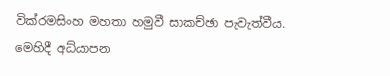වික්රමසිංහ මහතා හමුවී සාකච්ඡා පැවැත්වීය.
මෙහිදී අධ්යාපන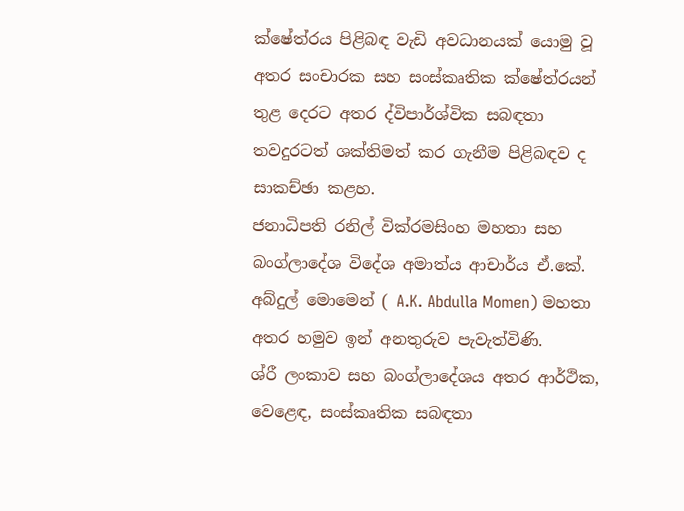ක්ෂේත්රය පිළිබඳ වැඩි අවධානයක් යොමු වූ අතර සංචාරක සහ සංස්කෘතික ක්ෂේත්රයන් තුළ දෙරට අතර ද්විපාර්ශ්වික සබඳතා තවදුරටත් ශක්තිමත් කර ගැනීම පිළිබඳව ද සාකච්ඡා කළහ.
ජනාධිපති රනිල් වික්රමසිංහ මහතා සහ බංග්ලාදේශ විදේශ අමාත්ය ආචාර්ය ඒ.කේ. අබ්දුල් මොමෙන් ( A.K. Abdulla Momen) මහතා අතර හමුව ඉන් අනතුරුව පැවැත්විණි.
ශ්රී ලංකාව සහ බංග්ලාදේශය අතර ආර්ථික, වෙළෙඳ, සංස්කෘතික සබඳතා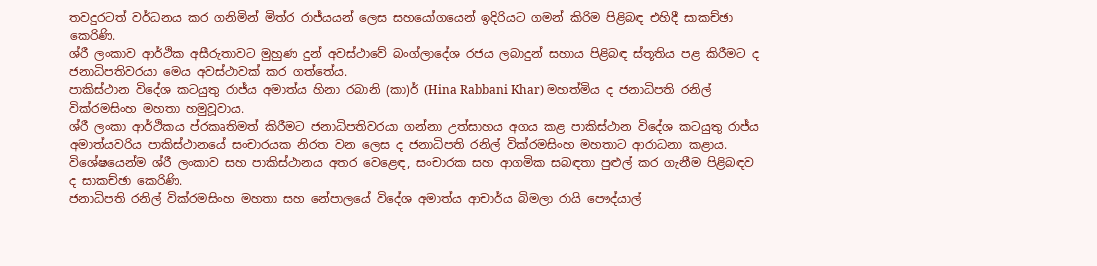තවදුරටත් වර්ධනය කර ගනිමින් මිත්ර රාජ්යයන් ලෙස සහයෝගයෙන් ඉදිරියට ගමන් කිරිම පිළිබඳ එහිදී සාකච්ඡා කෙරිණි.
ශ්රී ලංකාව ආර්ථික අසීරුතාවට මුහුණ දුන් අවස්ථාවේ බංග්ලාදේශ රජය ලබාදුන් සහාය පිළිබඳ ස්තූතිය පළ කිරීමට ද ජනාධිපතිවරයා මෙය අවස්ථාවක් කර ගත්තේය.
පාකිස්ථාන විදේශ කටයුතු රාජ්ය අමාත්ය හිනා රබානි (කා)ර් (Hina Rabbani Khar) මහත්මිය ද ජනාධිපති රනිල් වික්රමසිංහ මහතා හමුවූවාය.
ශ්රී ලංකා ආර්ථිකය ප්රකෘතිමත් කිරීමට ජනාධිපතිවරයා ගන්නා උත්සාහය අගය කළ පාකිස්ථාන විදේශ කටයුතු රාජ්ය අමාත්යවරිය පාකිස්ථානයේ සංචාරයක නිරත වන ලෙස ද ජනාධිපති රනිල් වික්රමසිංහ මහතාට ආරාධනා කළාය.
විශේෂයෙන්ම ශ්රී ලංකාව සහ පාකිස්ථානය අතර වෙළෙඳ, සංචාරක සහ ආගමික සබඳතා පුළුල් කර ගැනීම පිළිබඳව ද සාකච්ඡා කෙරිණි.
ජනාධිපති රනිල් වික්රමසිංහ මහතා සහ නේපාලයේ විදේශ අමාත්ය ආචාර්ය බිමලා රායි පෞද්යාල්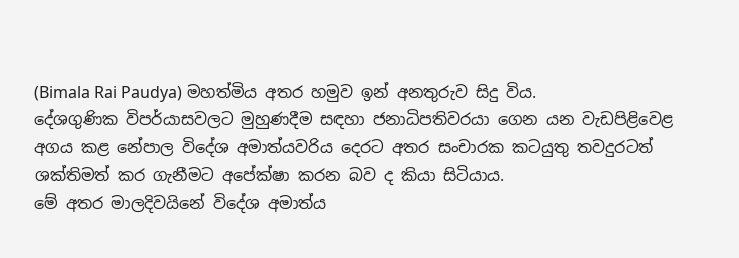(Bimala Rai Paudya) මහත්මිය අතර හමුව ඉන් අනතුරුව සිදු විය.
දේශගුණික විපර්යාසවලට මුහුණදීම සඳහා ජනාධිපතිවරයා ගෙන යන වැඩපිළිවෙළ අගය කළ නේපාල විදේශ අමාත්යවරිය දෙරට අතර සංචාරක කටයුතු තවදුරටත් ශක්තිමත් කර ගැනීමට අපේක්ෂා කරන බව ද කියා සිටියාය.
මේ අතර මාලදිවයිනේ විදේශ අමාත්ය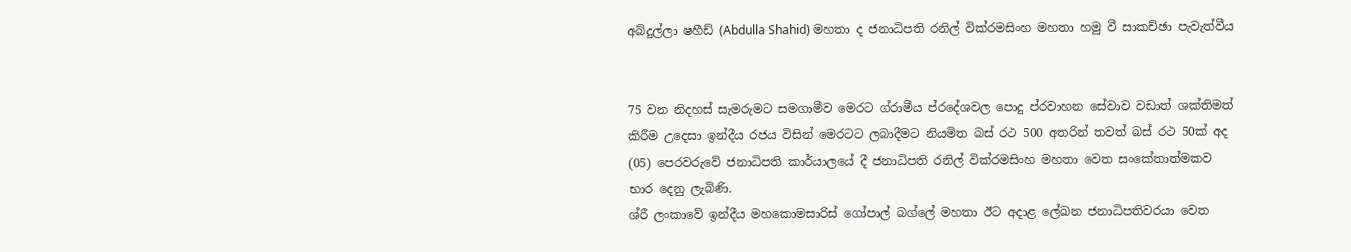අබ්දුල්ලා ෂහීඩ් (Abdulla Shahid) මහතා ද ජනාධිපති රනිල් වික්රමසිංහ මහතා හමු වී සාකච්ඡා පැවැත්වීය


75 වන නිදහස් සැමරුමට සමගාමීව මෙරට ග්රාමීය ප්රදේශවල පොදු ප්රවාහන සේවාව වඩාත් ශක්තිමත් කිරීම උදෙසා ඉන්දීය රජය විසින් මෙරටට ලබාදීමට නියමිත බස් රථ 500 අතරින් තවත් බස් රථ 50ක් අද (05) පෙරවරුවේ ජනාධිපති කාර්යාලයේ දී ජනාධිපති රනිල් වික්රමසිංහ මහතා වෙත සංකේතාත්මකව භාර දෙනු ලැබිණි.
ශ්රී ලංකාවේ ඉන්දීය මහකොමසාරිස් ගෝපාල් බග්ලේ මහතා ඊට අදාළ ලේඛන ජනාධිපතිවරයා වෙත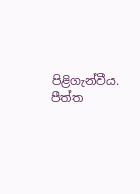පිළිගැන්වීය.
පීත්ත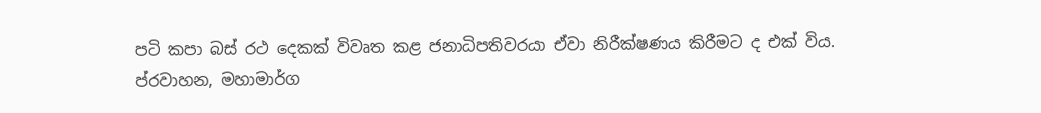පටි කපා බස් රථ දෙකක් විවෘත කළ ජනාධිපතිවරයා ඒවා නිරීක්ෂණය කිරීමට ද එක් විය.
ප්රවාහන, මහාමාර්ග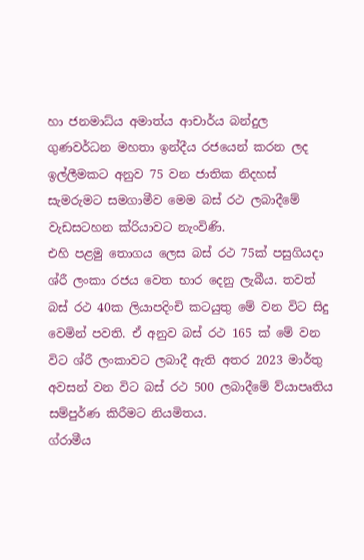හා ජනමාධ්ය අමාත්ය ආචාර්ය බන්දුල ගුණවර්ධන මහතා ඉන්දීය රජයෙන් කරන ලද ඉල්ලීමකට අනුව 75 වන ජාතික නිදහස් සැමරුමට සමගාමීව මෙම බස් රථ ලබාදීමේ වැඩසටහන ක්රියාවට නැංවිණි.
එහි පළමු තොගය ලෙස බස් රථ 75ක් පසුගියදා ශ්රී ලංකා රජය වෙත භාර දෙනු ලැබීය. තවත් බස් රථ 40ක ලියාපදිංචි කටයුතු මේ වන විට සිදු වෙමින් පවති. ඒ අනුව බස් රථ 165 ක් මේ වන විට ශ්රී ලංකාවට ලබාදී ඇති අතර 2023 මාර්තු අවසන් වන විට බස් රථ 500 ලබාදීමේ ව්යාපෘතිය සම්පුර්ණ කිරීමට නියමිතය.
ග්රාමීය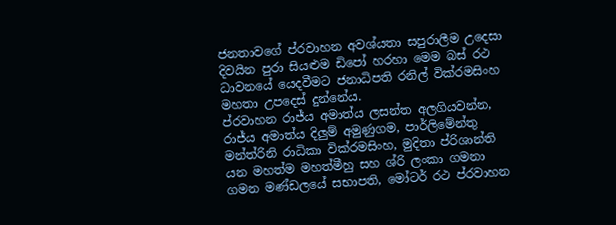ජනතාවගේ ප්රවාහන අවශ්යතා සපුරාලීම උදෙසා දිවයින පුරා සියළුම ඩිපෝ හරහා මෙම බස් රථ ධාවනයේ යෙදවීමට ජනාධිපති රනිල් වික්රමසිංහ මහතා උපදෙස් දුන්නේය.
ප්රවාහන රාජ්ය අමාත්ය ලසන්ත අලගියවන්න, රාජ්ය අමාත්ය දිලුම් අමුණුගම, පාර්ලිමේන්තු මන්ත්රිනි රාධිකා වික්රමසිංහ, මුදිතා ප්රිශාන්ති යන මහත්ම මහත්මීහු සහ ශ්රි ලංකා ගමනා ගමන මණ්ඩලයේ සභාපති, මෝටර් රථ ප්රවාහන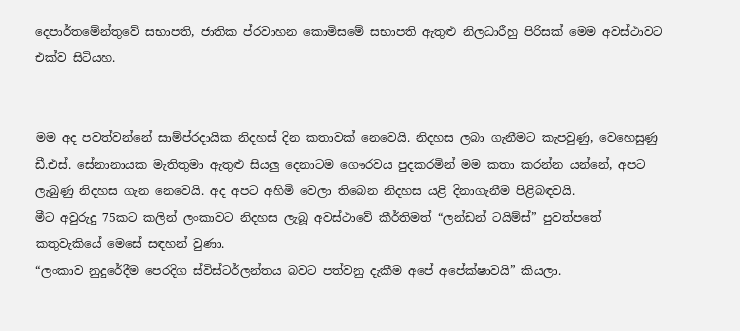දෙපාර්තමේන්තුවේ සභාපති, ජාතික ප්රවාහන කොමිසමේ සභාපති ඇතුළු නිලධාරීහු පිරිසක් මෙම අවස්ථාවට එක්ව සිටියහ.


මම අද පවත්වන්නේ සාම්ප්රදායික නිදහස් දින කතාවක් නෙවෙයි. නිදහස ලබා ගැනීමට කැපවුණු, වෙහෙසුණු ඩී.එස්. සේනානායක මැතිතුමා ඇතුළු සියලු දෙනාටම ගෞරවය පුදකරමින් මම කතා කරන්න යන්නේ, අපට ලැබුණු නිදහස ගැන නෙවෙයි. අද අපට අහිමි වෙලා තිබෙන නිදහස යළි දිනාගැනීම පිළිබඳවයි.
මීට අවුරුදු 75කට කලින් ලංකාවට නිදහස ලැබූ අවස්ථාවේ කීර්තිමත් “ලන්ඩන් ටයිම්ස්” පුවත්පතේ කතුවැකියේ මෙසේ සඳහන් වුණා.
“ලංකාව නුදුරේදීම පෙරදිග ස්විස්ටර්ලන්තය බවට පත්වනු දැකීම අපේ අපේක්ෂාවයි” කියලා.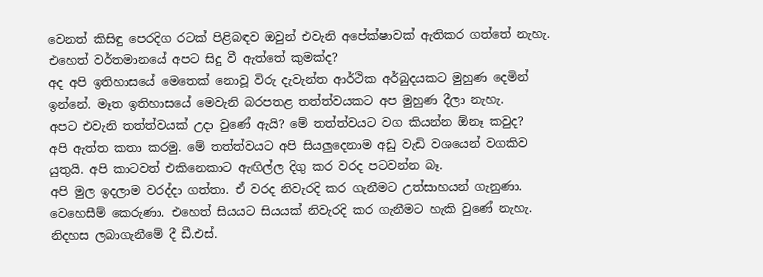වෙනත් කිසිඳු පෙරදිග රටක් පිළිබඳව ඔවුන් එවැනි අපේක්ෂාවක් ඇතිකර ගත්තේ නැහැ.
එහෙත් වර්තමානයේ අපට සිදු වී ඇත්තේ කුමක්ද?
අද අපි ඉතිහාසයේ මෙතෙක් නොවූ විරු දැවැන්ත ආර්ථික අර්බුදයකට මුහුණ දෙමින් ඉන්නේ. මෑත ඉතිහාසයේ මෙවැනි බරපතළ තත්ත්වයකට අප මුහුණ දීලා නැහැ.
අපට එවැනි තත්ත්වයක් උදා වුණේ ඇයි? මේ තත්ත්වයට වග කියන්න ඕනෑ කවුද?
අපි ඇත්ත කතා කරමු. මේ තත්ත්වයට අපි සියලුදෙනාම අඩු වැඩි වශයෙන් වගකිව යුතුයි. අපි කාටවත් එකිනෙකාට ඇඟිල්ල දිගු කර වරද පටවන්න බෑ.
අපි මුල ඉදලාම වරද්දා ගත්තා. ඒ වරද නිවැරදි කර ගැනීමට උත්සාහයන් ගැනුණා. වෙහෙසීම් කෙරුණා. එහෙත් සියයට සියයක් නිවැරදි කර ගැනීමට හැකි වුණේ නැහැ.
නිදහස ලබාගැනීමේ දී ඩී.එස්.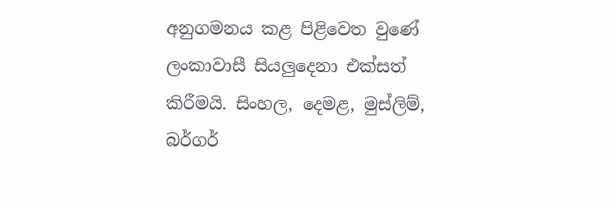අනුගමනය කළ පිළිවෙත වුණේ ලංකාවාසී සියලුදෙනා එක්සත් කිරීමයි. සිංහල, දෙමළ, මුස්ලිම්, බර්ගර්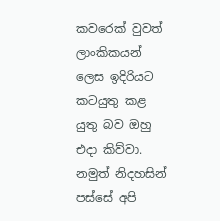කවරෙක් වුවත් ලාංකිකයන් ලෙස ඉදිරියට කටයුතු කළ යුතු බව ඔහු එදා කිව්වා.
නමුත් නිදහසින් පස්සේ අපි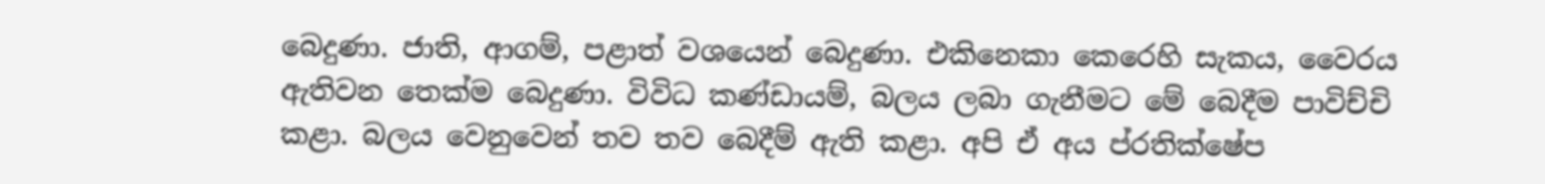බෙදුණා. ජාති, ආගම්, පළාත් වශයෙන් බෙදුණා. එකිනෙකා කෙරෙහි සැකය, වෛරය ඇතිවන තෙක්ම බෙදුණා. විවිධ කණ්ඩායම්, බලය ලබා ගැනීමට මේ බෙදීම පාවිච්චි කළා. බලය වෙනුවෙන් තව තව බෙදීම් ඇති කළා. අපි ඒ අය ප්රතික්ෂේප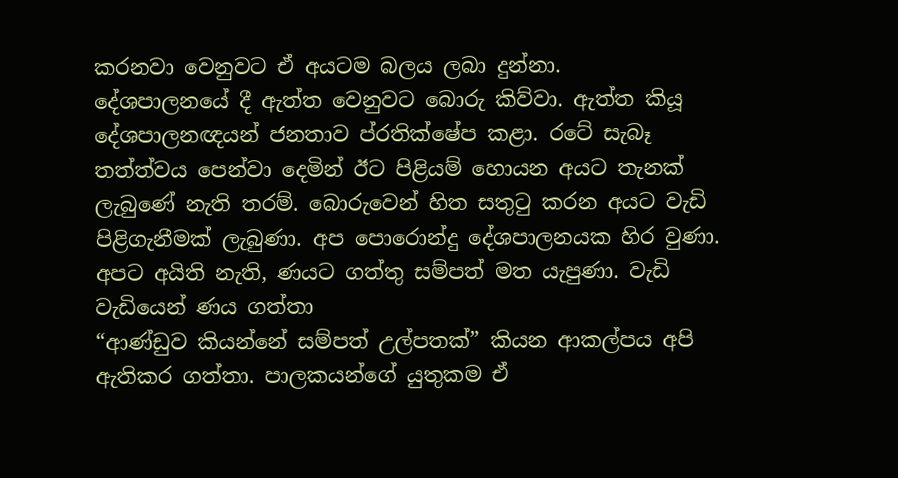කරනවා වෙනුවට ඒ අයටම බලය ලබා දුන්නා.
දේශපාලනයේ දී ඇත්ත වෙනුවට බොරු කිව්වා. ඇත්ත කියූ දේශපාලනඥයන් ජනතාව ප්රතික්ෂේප කළා. රටේ සැබෑ තත්ත්වය පෙන්වා දෙමින් ඊට පිළියම් හොයන අයට තැනක් ලැබුණේ නැති තරම්. බොරුවෙන් හිත සතුටු කරන අයට වැඩි පිළිගැනීමක් ලැබුණා. අප පොරොන්දු දේශපාලනයක හිර වුණා. අපට අයිති නැති, ණයට ගත්තු සම්පත් මත යැපුණා. වැඩි වැඩියෙන් ණය ගත්තා
“ආණ්ඩුව කියන්නේ සම්පත් උල්පතක්” කියන ආකල්පය අපි ඇතිකර ගත්තා. පාලකයන්ගේ යුතුකම ඒ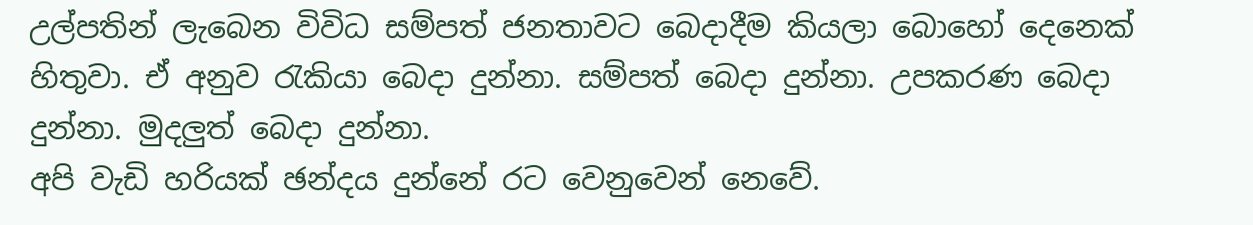උල්පතින් ලැබෙන විවිධ සම්පත් ජනතාවට බෙදාදීම කියලා බොහෝ දෙනෙක් හිතුවා. ඒ අනුව රැකියා බෙදා දුන්නා. සම්පත් බෙදා දුන්නා. උපකරණ බෙදා දුන්නා. මුදලුත් බෙදා දුන්නා.
අපි වැඩි හරියක් ඡන්දය දුන්නේ රට වෙනුවෙන් නෙවේ.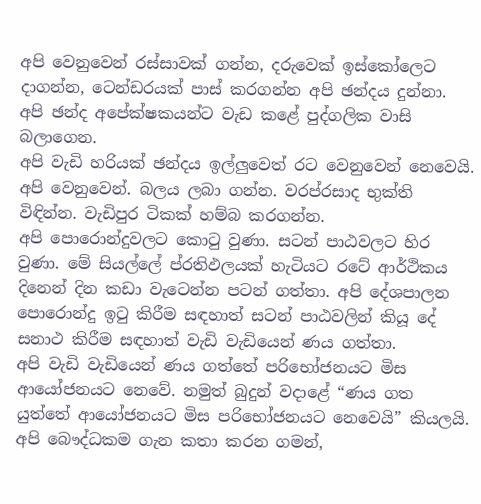අපි වෙනුවෙන් රස්සාවක් ගන්න, දරුවෙක් ඉස්කෝලෙට දාගන්න, ටෙන්ඩරයක් පාස් කරගන්න අපි ඡන්දය දුන්නා. අපි ඡන්ද අපේක්ෂකයන්ට වැඩ කළේ පුද්ගලික වාසි බලාගෙන.
අපි වැඩි හරියක් ඡන්දය ඉල්ලුවෙත් රට වෙනුවෙන් නෙවෙයි. අපි වෙනුවෙන්. බලය ලබා ගන්න. වරප්රසාද භුක්ති විඳින්න. වැඩිපුර ටිකක් හම්බ කරගන්න.
අපි පොරොන්දුවලට කොටු වුණා. සටන් පාඨවලට හිර වුණා. මේ සියල්ලේ ප්රතිඵලයක් හැටියට රටේ ආර්ථිකය දිනෙන් දින කඩා වැටෙන්න පටන් ගත්තා. අපි දේශපාලන පොරොන්දු ඉටු කිරීම සඳහාත් සටන් පාඨවලින් කියූ දේ සනාථ කිරීම සඳහාත් වැඩි වැඩියෙන් ණය ගත්තා.
අපි වැඩි වැඩියෙන් ණය ගත්තේ පරිභෝජනයට මිස ආයෝජනයට නෙවේ. නමුත් බුදුන් වදාළේ “ණය ගත යුත්තේ ආයෝජනයට මිස පරිභෝජනයට නෙවෙයි” කියලයි. අපි බෞද්ධකම ගැන කතා කරන ගමන්,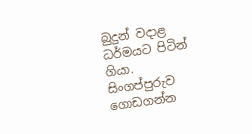බුදුන් වදාළ ධර්මයට පිටින් ගියා.
සිංගප්පුරුව ගොඩගන්න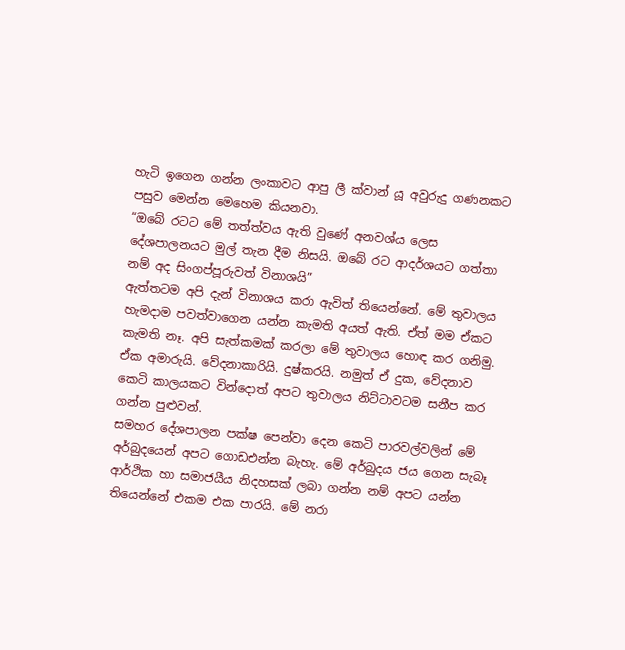හැටි ඉගෙන ගන්න ලංකාවට ආපු ලී ක්වාන් යූ අවුරුදු ගණනකට පසුව මෙන්න මෙහෙම කියනවා.
“ඔබේ රටට මේ තත්ත්වය ඇති වුණේ අනවශ්ය ලෙස දේශපාලනයට මුල් තැන දීම නිසයි. ඔබේ රට ආදර්ශයට ගත්තා නම් අද සිංගප්පූරුවත් විනාශයි”
ඇත්තටම අපි දැන් විනාශය කරා ඇවිත් තියෙන්නේ. මේ තුවාලය හැමදාම පවත්වාගෙන යන්න කැමති අයත් ඇති. ඒත් මම ඒකට කැමති නෑ. අපි සැත්කමක් කරලා මේ තුවාලය හොඳ කර ගනිමු. ඒක අමාරුයි. වේදනාකාරියි. දුෂ්කරයි. නමුත් ඒ දුක, වේදනාව කෙටි කාලයකට වින්දොත් අපට තුවාලය නිට්ටාවටම සනීප කර ගන්න පුළුවන්.
සමහර දේශපාලන පක්ෂ පෙන්වා දෙන කෙටි පාරවල්වලින් මේ අර්බුදයෙන් අපට ගොඩඑන්න බැහැ. මේ අර්බුදය ජය ගෙන සැබෑ ආර්ථික හා සමාජයීය නිදහසක් ලබා ගන්න නම් අපට යන්න තියෙන්නේ එකම එක පාරයි. මේ නරා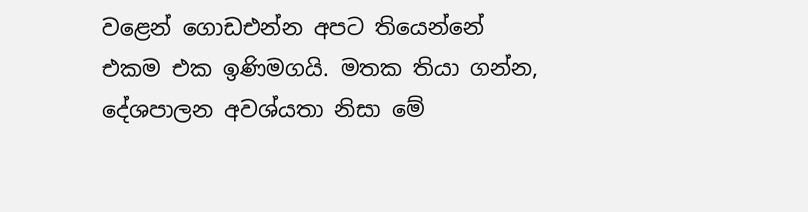වළෙන් ගොඩඑන්න අපට තියෙන්නේ එකම එක ඉණිමගයි. මතක තියා ගන්න, දේශපාලන අවශ්යතා නිසා මේ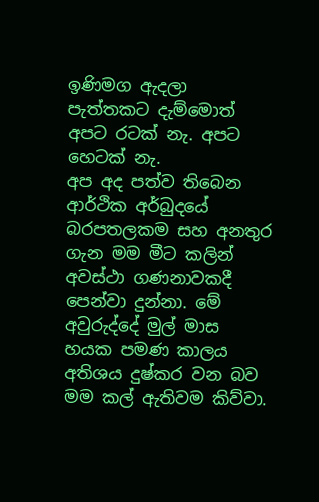ඉණිමග ඇදලා පැත්තකට දැම්මොත් අපට රටක් නැ. අපට හෙටක් නැ.
අප අද පත්ව තිබෙන ආර්ථික අර්බුදයේ බරපතලකම සහ අනතුර ගැන මම මීට කලින් අවස්ථා ගණනාවකදී පෙන්වා දුන්නා. මේ අවුරුද්දේ මුල් මාස හයක පමණ කාලය අතිශය දුෂ්කර වන බව මම කල් ඇතිවම කිව්වා.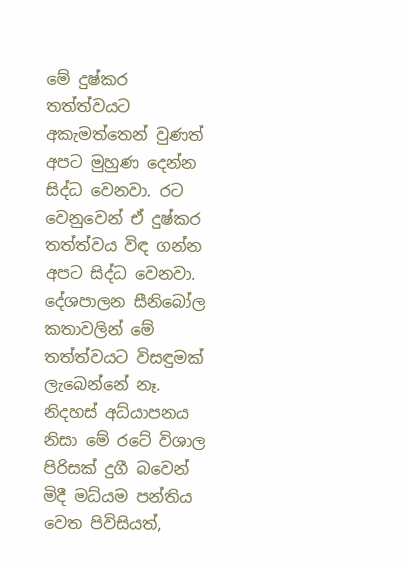මේ දුෂ්කර තත්ත්වයට අකැමත්තෙන් වුණත් අපට මුහුණ දෙන්න සිද්ධ වෙනවා. රට වෙනුවෙන් ඒ දුෂ්කර තත්ත්වය විඳ ගන්න අපට සිද්ධ වෙනවා. දේශපාලන සීනිබෝල කතාවලින් මේ තත්ත්වයට විසඳුමක් ලැබෙන්නේ නෑ.
නිදහස් අධ්යාපනය නිසා මේ රටේ විශාල පිරිසක් දුගී බවෙන් මිදී මධ්යම පන්තිය වෙත පිවිසියත්,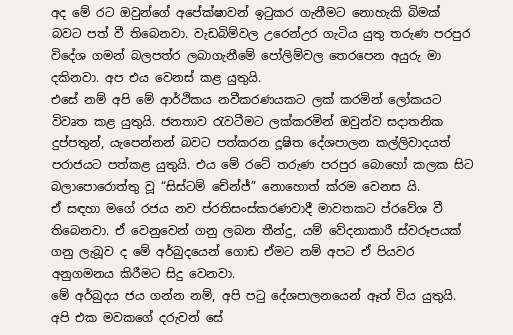අද මේ රට ඔවුන්ගේ අපේක්ෂාවන් ඉටුකර ගැනීමට නොහැකි බිමක් බවට පත් වී තිබෙනවා. වැඩබිම්වල උරෙන්උර ගැටිය යුතු තරුණ පරපුර විදේශ ගමන් බලපත්ර ලබාගැනීමේ පෝලිම්වල තෙරපෙන අයුරු මා දකිනවා. අප එය වෙනස් කළ යුතුයි.
එසේ නම් අපි මේ ආර්ථිකය නවීකරණයකට ලක් කරමින් ලෝකයට විවෘත කළ යුතුයි. ජනතාව රැවටීමට ලක්කරමින් ඔවුන්ව සදාතනික දුප්පතුන්, යැපෙන්නන් බවට පත්කරන දූෂිත දේශපාලන කල්ලිවාදයත් පරාජයට පත්කළ යුතුයි. එය මේ රටේ තරුණ පරපුර බොහෝ කලක සිට බලාපොරොත්තු වූ “සිස්ටම් චේන්ජ්” නොහොත් ක්රම වෙනස යි.
ඒ සඳහා මගේ රජය නව ප්රතිසංස්කරණවාදී මාවතකට ප්රවේශ වී තිබෙනවා. ඒ වෙනුවෙන් ගනු ලබන තීන්දු, යම් වේදනාකාරී ස්වරූපයක් ගනු ලැබූව ද මේ අර්බුදයෙන් ගොඩ ඒමට නම් අපට ඒ පියවර අනුගමනය කිරීමට සිදු වෙනවා.
මේ අර්බුදය ජය ගන්න නම්, අපි පටු දේශපාලනයෙන් ඈත් විය යුතුයි. අපි එක මවකගේ දරුවන් සේ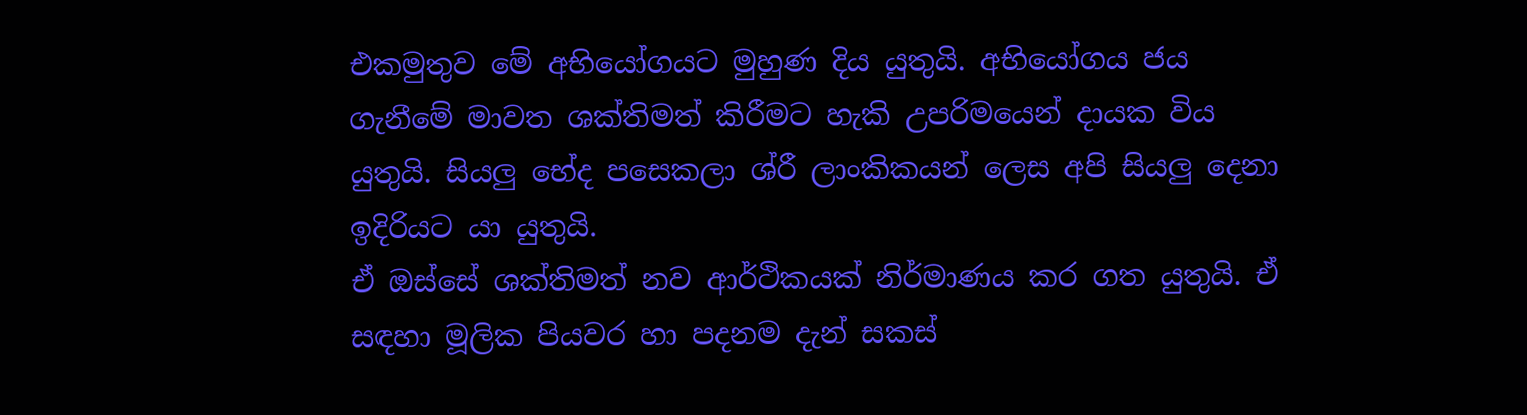එකමුතුව මේ අභියෝගයට මුහුණ දිය යුතුයි. අභියෝගය ජය ගැනීමේ මාවත ශක්තිමත් කිරීමට හැකි උපරිමයෙන් දායක විය යුතුයි. සියලු භේද පසෙකලා ශ්රී ලාංකිකයන් ලෙස අපි සියලු දෙනා ඉදිරියට යා යුතුයි.
ඒ ඔස්සේ ශක්තිමත් නව ආර්ථිකයක් නිර්මාණය කර ගත යුතුයි. ඒ සඳහා මූලික පියවර හා පදනම දැන් සකස්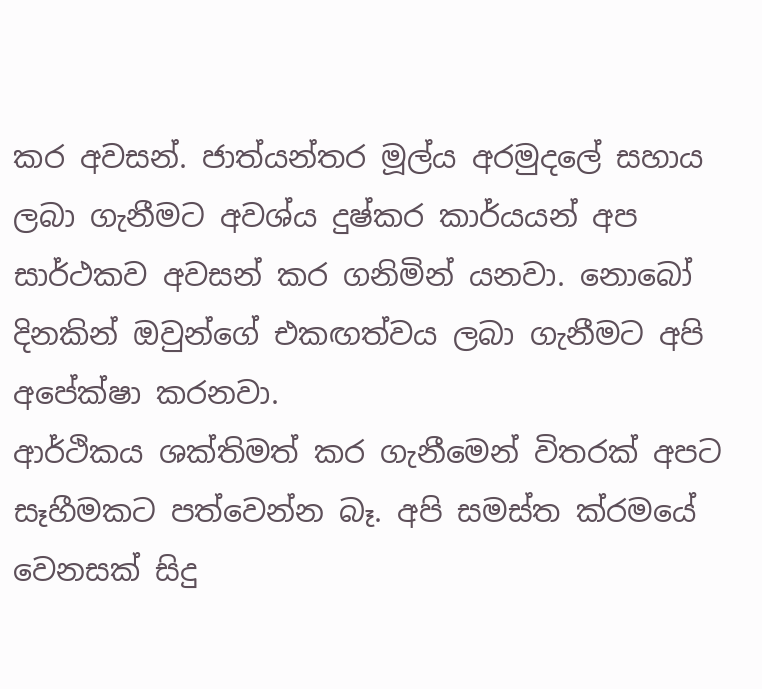කර අවසන්. ජාත්යන්තර මූල්ය අරමුදලේ සහාය ලබා ගැනීමට අවශ්ය දුෂ්කර කාර්යයන් අප සාර්ථකව අවසන් කර ගනිමින් යනවා. නොබෝ දිනකින් ඔවුන්ගේ එකඟත්වය ලබා ගැනීමට අපි අපේක්ෂා කරනවා.
ආර්ථිකය ශක්තිමත් කර ගැනීමෙන් විතරක් අපට සෑහීමකට පත්වෙන්න බෑ. අපි සමස්ත ක්රමයේ වෙනසක් සිදු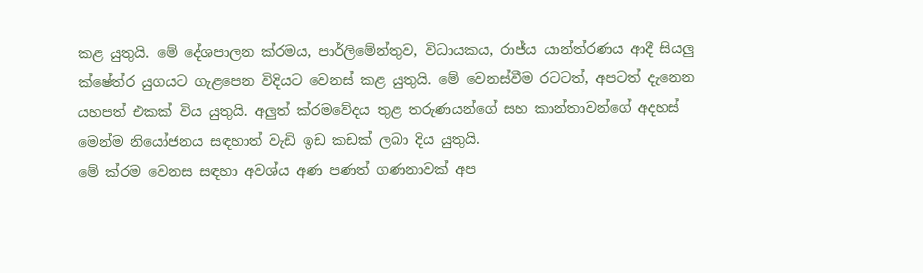කළ යුතුයි. මේ දේශපාලන ක්රමය, පාර්ලිමේන්තුව, විධායකය, රාජ්ය යාන්ත්රණය ආදී සියලු ක්ෂේත්ර යුගයට ගැළපෙන විදියට වෙනස් කළ යුතුයි. මේ වෙනස්වීම රටටත්, අපටත් දැනෙන යහපත් එකක් විය යුතුයි. අලුත් ක්රමවේදය තුළ තරුණයන්ගේ සහ කාන්තාවන්ගේ අදහස් මෙන්ම නියෝජනය සඳහාත් වැඩි ඉඩ කඩක් ලබා දිය යුතුයි.
මේ ක්රම වෙනස සඳහා අවශ්ය අණ පණත් ගණනාවක් අප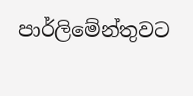පාර්ලිමේන්තුවට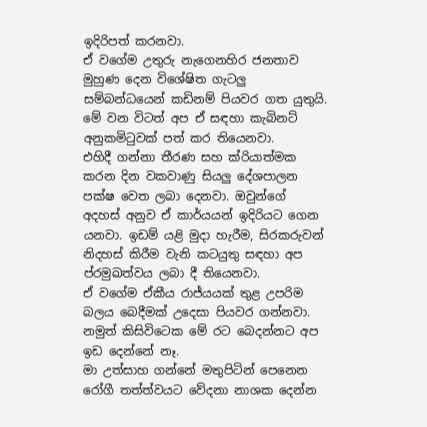ඉදිරිපත් කරනවා.
ඒ වගේම උතුරු නැගෙනහිර ජනතාව මුහුණ දෙන විශේෂිත ගැටලු සම්බන්ධයෙන් කඩිනම් පියවර ගත යුතුයි. මේ වන විටත් අප ඒ සඳහා කැබිනට් අනුකමිටුවක් පත් කර තියෙනවා.
එහිදී ගන්නා තීරණ සහ ක්රියාත්මක කරන දින වකවාණු සියලු දේශපාලන පක්ෂ වෙත ලබා දෙනවා. ඔවුන්ගේ අදහස් අනුව ඒ කාර්යයන් ඉදිරියට ගෙන යනවා. ඉඩම් යළි මුදා හැරීම, සිරකරුවන් නිදහස් කිරීම වැනි කටයුතු සඳහා අප ප්රමුඛත්වය ලබා දී තියෙනවා.
ඒ වගේම ඒකීය රාජ්යයක් තුළ උපරිම බලය බෙදීමක් උදෙසා පියවර ගන්නවා. නමුත් කිසිවිටෙක මේ රට බෙදන්නට අප ඉඩ දෙන්නේ නෑ.
මා උත්සාහ ගන්නේ මතුපිටින් පෙනෙන රෝගී තත්ත්වයට වේදනා නාශක දෙන්න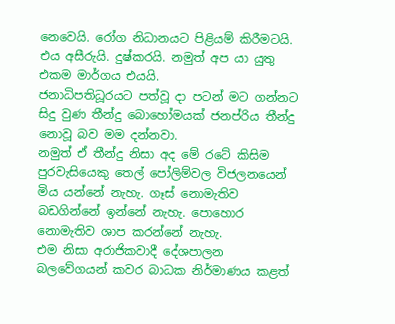නෙවෙයි. රෝග නිධානයට පිළියම් කිරීමටයි. එය අසීරුයි. දුෂ්කරයි. නමුත් අප යා යුතු එකම මාර්ගය එයයි.
ජනාධිපතිධූරයට පත්වූ දා පටන් මට ගන්නට සිදු වුණ තීන්දු බොහෝමයක් ජනප්රිය තීන්දු නොවූ බව මම දන්නවා.
නමුත් ඒ තීන්දු නිසා අද මේ රටේ කිසිම පුරවැසියෙකු තෙල් පෝලිම්වල විජලනයෙන් මිය යන්නේ නැහැ. ගෑස් නොමැතිව බඩගින්නේ ඉන්නේ නැහැ. පොහොර නොමැතිව ශාප කරන්නේ නැහැ.
එම නිසා අරාජිකවාදී දේශපාලන බලවේගයන් කවර බාධක නිර්මාණය කළත්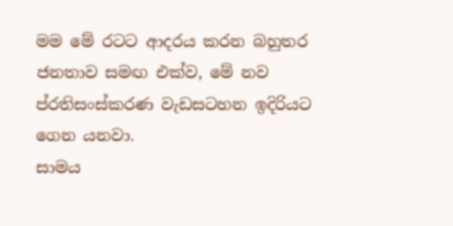මම මේ රටට ආදරය කරන බහුතර ජනතාව සමඟ එක්ව, මේ නව ප්රතිසංස්කරණ වැඩසටහන ඉදිරියට ගෙන යනවා.
සාමය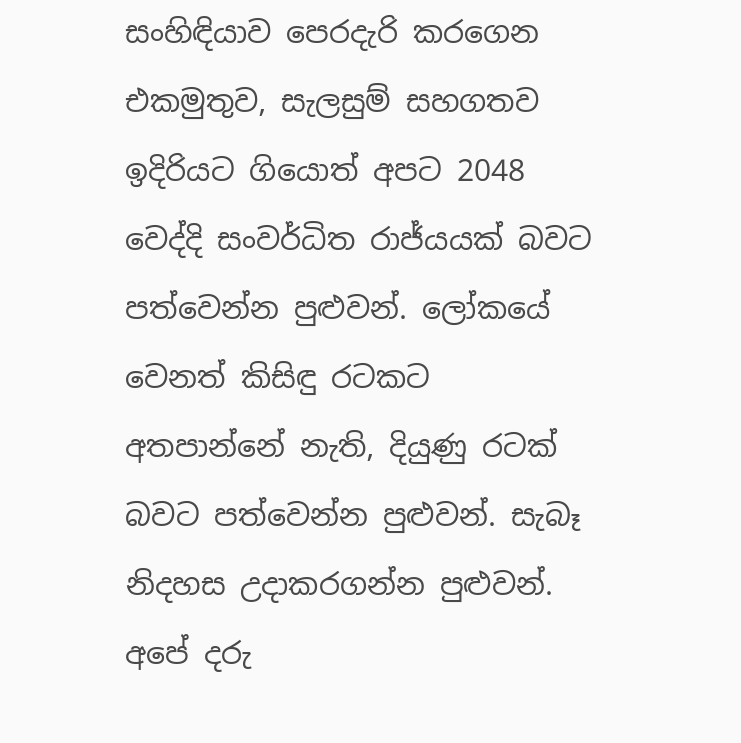සංහිඳියාව පෙරදැරි කරගෙන එකමුතුව, සැලසුම් සහගතව ඉදිරියට ගියොත් අපට 2048 වෙද්දි සංවර්ධිත රාජ්යයක් බවට පත්වෙන්න පුළුවන්. ලෝකයේ වෙනත් කිසිඳු රටකට අතපාන්නේ නැති, දියුණු රටක් බවට පත්වෙන්න පුළුවන්. සැබෑ නිදහස උදාකරගන්න පුළුවන්.
අපේ දරු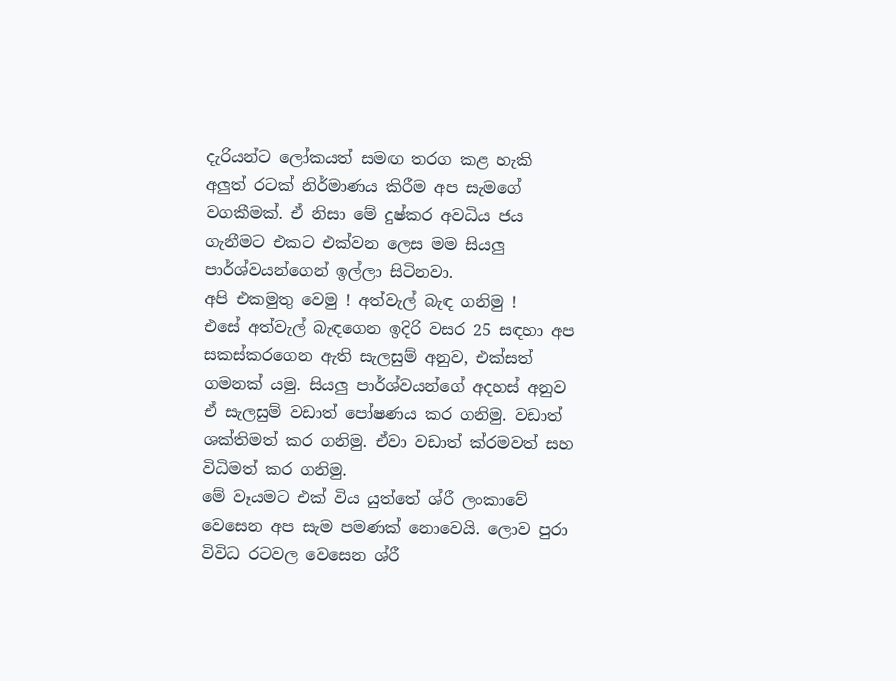දැරියන්ට ලෝකයත් සමඟ තරග කළ හැකි අලුත් රටක් නිර්මාණය කිරීම අප සැමගේ වගකීමක්. ඒ නිසා මේ දුෂ්කර අවධිය ජය ගැනීමට එකට එක්වන ලෙස මම සියලු පාර්ශ්වයන්ගෙන් ඉල්ලා සිටිනවා.
අපි එකමුතු වෙමු ! අත්වැල් බැඳ ගනිමු !
එසේ අත්වැල් බැඳගෙන ඉදිරි වසර 25 සඳහා අප සකස්කරගෙන ඇති සැලසුම් අනුව, එක්සත් ගමනක් යමු. සියලු පාර්ශ්වයන්ගේ අදහස් අනුව ඒ සැලසුම් වඩාත් පෝෂණය කර ගනිමු. වඩාත් ශක්තිමත් කර ගනිමු. ඒවා වඩාත් ක්රමවත් සහ විධිමත් කර ගනිමු.
මේ වෑයමට එක් විය යුත්තේ ශ්රී ලංකාවේ වෙසෙන අප සැම පමණක් නොවෙයි. ලොව පුරා විවිධ රටවල වෙසෙන ශ්රී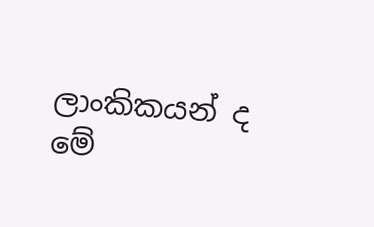ලාංකිකයන් ද මේ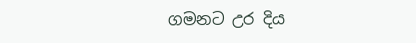ගමනට උර දිය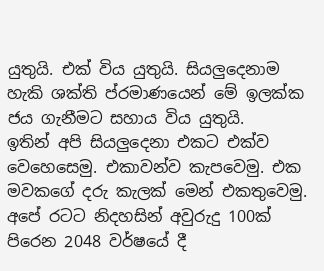යුතුයි. එක් විය යුතුයි. සියලුදෙනාම හැකි ශක්ති ප්රමාණයෙන් මේ ඉලක්ක ජය ගැනීමට සහාය විය යුතුයි.
ඉතින් අපි සියලුදෙනා එකට එක්ව වෙහෙසෙමු. එකාවන්ව කැපවෙමු. එක මවකගේ දරු කැලක් මෙන් එකතුවෙමු. අපේ රටට නිදහසින් අවුරුදු 100ක් පිරෙන 2048 වර්ෂයේ දී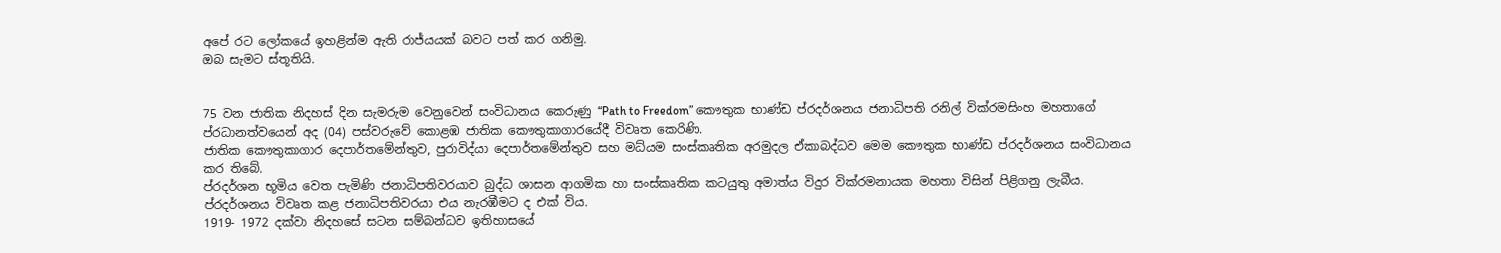අපේ රට ලෝකයේ ඉහළින්ම ඇති රාජ්යයක් බවට පත් කර ගනිමු.
ඔබ සැමට ස්තූතියි.


75 වන ජාතික නිදහස් දින සැමරුම වෙනුවෙන් සංවිධානය කෙරුණු “Path to Freedom” කෞතුක භාණ්ඩ ප්රදර්ශනය ජනාධිපති රනිල් වික්රමසිංහ මහතාගේ ප්රධානත්වයෙන් අද (04) පස්වරුවේ කොළඹ ජාතික කෞතුකාගාරයේදී විවෘත කෙරිණි.
ජාතික කෞතුකාගාර දෙපාර්තමේන්තුව, පුරාවිද්යා දෙපාර්තමේන්තුව සහ මධ්යම සංස්කෘතික අරමුදල ඒකාබද්ධව මෙම කෞතුක භාණ්ඩ ප්රදර්ශනය සංවිධානය කර තිබේ.
ප්රදර්ශන භූමිය වෙත පැමිණි ජනාධිපතිවරයාව බුද්ධ ශාසන ආගමික හා සංස්කෘතික කටයුතු අමාත්ය විදුර වික්රමනායක මහතා විසින් පිළිගනු ලැබීය.
ප්රදර්ශනය විවෘත කළ ජනාධිපතිවරයා එය නැරඹීමට ද එක් විය.
1919- 1972 දක්වා නිදහසේ සටන සම්බන්ධව ඉතිහාසයේ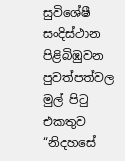සුවිශේෂී සංදිස්ථාන පිළිබිඹුවන පුවත්පත්වල මුල් පිටු එකතුව “නිදහසේ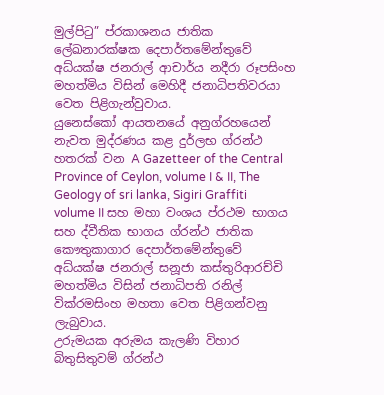මුල්පිටු” ප්රකාශනය ජාතික ලේඛනාරක්ෂක දෙපාර්තමේන්තුවේ අධ්යක්ෂ ජනරාල් ආචාර්ය නදීරා රූපසිංහ මහත්මිය විසින් මෙහිදී ජනාධිපතිවරයා වෙත පිළිගැන්වුවාය.
යුනෙස්කෝ ආයතනයේ අනුග්රහයෙන් නැවත මුද්රණය කළ දුර්ලභ ග්රන්ථ හතරක් වන A Gazetteer of the Central Province of Ceylon, volume I & II, The Geology of sri lanka, Sigiri Graffiti volume II සහ මහා වංශය ප්රථම භාගය සහ ද්වීතික භාගය ග්රන්ථ ජාතික කෞතුකාගාර දෙපාර්තමේන්තුවේ අධ්යක්ෂ ජනරාල් සනූජා කස්තුරිආරච්චි මහත්මිය විසින් ජනාධිපති රනිල් වික්රමසිංහ මහතා වෙත පිළිගන්වනු ලැබුවාය.
උරුමයක අරුමය කැලණි විහාර බිතුසිතුවම් ග්රන්ථ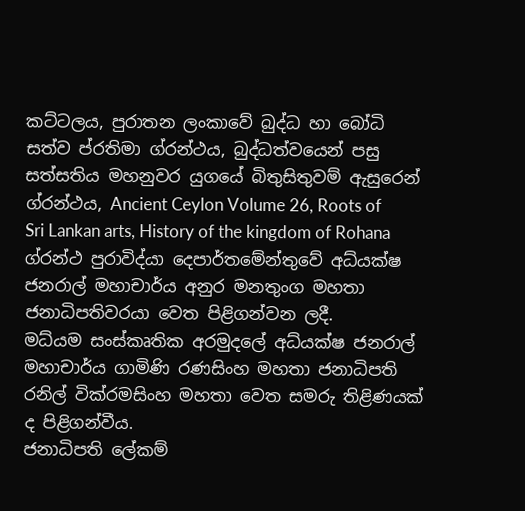කට්ටලය, පුරාතන ලංකාවේ බුද්ධ හා බෝධි සත්ව ප්රතිමා ග්රන්ථය, බුද්ධත්වයෙන් පසු සත්සතිය මහනුවර යුගයේ බිතුසිතුවම් ඇසුරෙන් ග්රන්ථය, Ancient Ceylon Volume 26, Roots of Sri Lankan arts, History of the kingdom of Rohana ග්රන්ථ පුරාවිද්යා දෙපාර්තමේන්තුවේ අධ්යක්ෂ ජනරාල් මහාචාර්ය අනුර මනතුංග මහතා ජනාධිපතිවරයා වෙත පිළිගන්වන ලදී.
මධ්යම සංස්කෘතික අරමුදලේ අධ්යක්ෂ ජනරාල් මහාචාර්ය ගාමිණි රණසිංහ මහතා ජනාධිපති රනිල් වික්රමසිංහ මහතා වෙත සමරු තිළිණයක් ද පිළිගන්වීය.
ජනාධිපති ලේකම්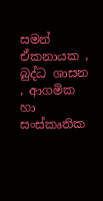සමන් ඒකනායක , බුද්ධ ශාසන , ආගමික හා සංස්කෘතික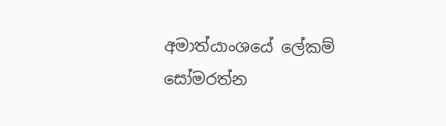අමාත්යාංශයේ ලේකම් සෝමරත්න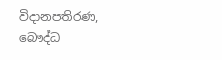විදානපතිරණ,
බෞද්ධ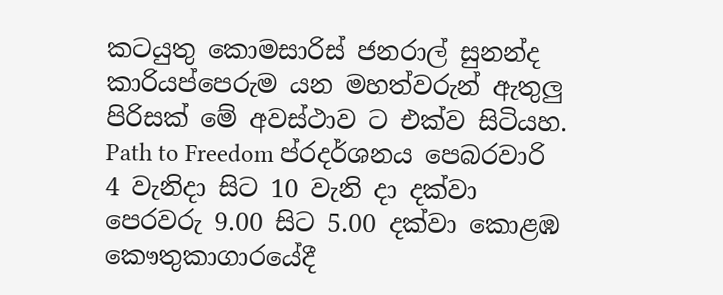කටයුතු කොමසාරිස් ජනරාල් සුනන්ද කාරියප්පෙරුම යන මහත්වරුන් ඇතුලු පිරිසක් මේ අවස්ථාව ට එක්ව සිටියහ.
Path to Freedom ප්රදර්ශනය පෙබරවාරි 4 වැනිදා සිට 10 වැනි දා දක්වා පෙරවරු 9.00 සිට 5.00 දක්වා කොළඹ කෞතුකාගාරයේදී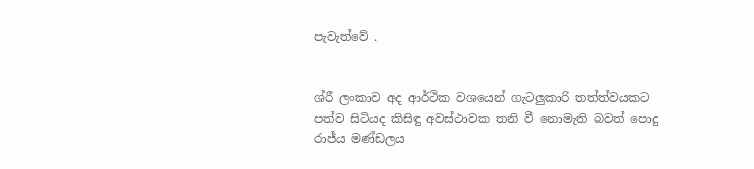පැවැත්වේ .


ශ්රී ලංකාව අද ආර්ථික වශයෙන් ගැටලුකාරි තත්ත්වයකට පත්ව සිටියද කිසිඳු අවස්ථාවක තනි වී නොමැති බවත් පොදු රාජ්ය මණ්ඩලය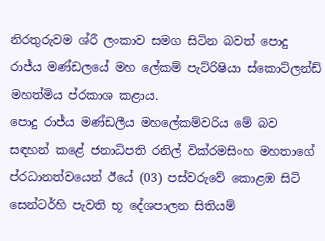නිරතුරුවම ශ්රී ලංකාව සමග සිටින බවත් පොදු රාජ්ය මණ්ඩලයේ මහ ලේකම් පැට්රිෂියා ස්කොට්ලන්ඩ් මහත්මිය ප්රකාශ කළාය.
පොදු රාජ්ය මණ්ඩලීය මහලේකම්වරිය මේ බව සඳහන් කළේ ජනාධිපති රනිල් වික්රමසිංහ මහතාගේ ප්රධානත්වයෙන් ඊයේ (03) පස්වරුවේ කොළඹ සිටි සෙන්ටර්හි පැවති භූ දේශපාලන සිතියම්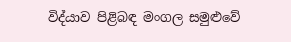විද්යාව පිළිබඳ මංගල සමුළුවේ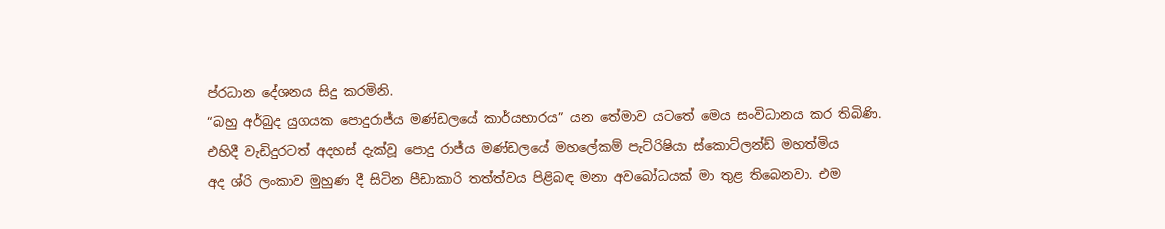ප්රධාන දේශනය සිදු කරමිනි.
“බහු අර්බුද යුගයක පොදුරාජ්ය මණ්ඩලයේ කාර්යභාරය” යන තේමාව යටතේ මෙය සංවිධානය කර තිබිණි.
එහිදී වැඩිදුරටත් අදහස් දැක්වූ පොදු රාජ්ය මණ්ඩලයේ මහලේකම් පැට්රිෂියා ස්කොට්ලන්ඩ් මහත්මිය
අද ශ්රි ලංකාව මුහුණ දී සිටින පීඩාකාරි තත්ත්වය පිළිබඳ මනා අවබෝධයක් මා තුළ තිබෙනවා. එම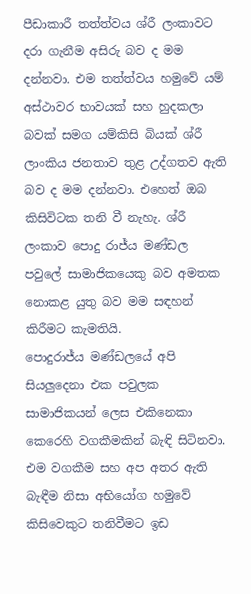පීඩාකාරී තත්ත්වය ශ්රී ලංකාවට දරා ගැනීම අසිරු බව ද මම දන්නවා. එම තත්ත්වය හමුවේ යම් අස්ථාවර භාවයක් සහ හුදකලා බවක් සමග යම්කිසි බියක් ශ්රී ලාංකිය ජනතාව තුළ උද්ගතව ඇති බව ද මම දන්නවා. එහෙත් ඔබ කිසිවිටක තනි වී නැහැ. ශ්රී ලංකාව පොදු රාජ්ය මණ්ඩල පවුලේ සාමාජිකයෙකු බව අමතක නොකළ යුතු බව මම සඳහන් කිරීමට කැමතියි.
පොදුරාජ්ය මණ්ඩලයේ අපි සියලුදෙනා එක පවුලක සාමාජිකයන් ලෙස එකිනෙකා කෙරෙහි වගකීමකින් බැඳි සිටිනවා. එම වගකීම සහ අප අතර ඇති බැඳීම නිසා අභියෝග හමුවේ කිසිවෙකුට තනිවීමට ඉඩ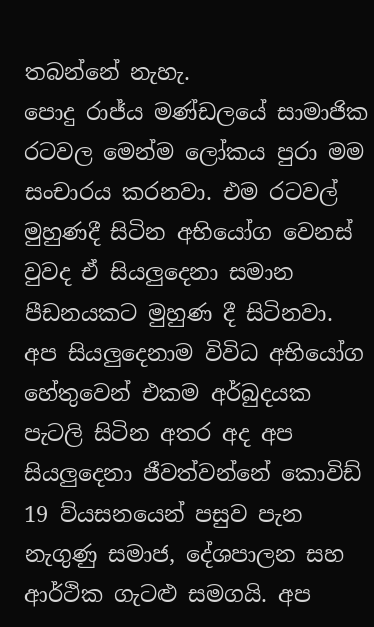තබන්නේ නැහැ.
පොදු රාජ්ය මණ්ඩලයේ සාමාජික රටවල මෙන්ම ලෝකය පුරා මම සංචාරය කරනවා. එම රටවල් මුහුණදී සිටින අභියෝග වෙනස් වුවද ඒ සියලුදෙනා සමාන පීඩනයකට මුහුණ දී සිටිනවා. අප සියලුදෙනාම විවිධ අභියෝග හේතුවෙන් එකම අර්බුදයක පැටලි සිටින අතර අද අප සියලුදෙනා ජීවත්වන්නේ කොවිඩ් 19 ව්යසනයෙන් පසුව පැන නැගුණු සමාජ, දේශපාලන සහ ආර්ථික ගැටළු සමගයි. අප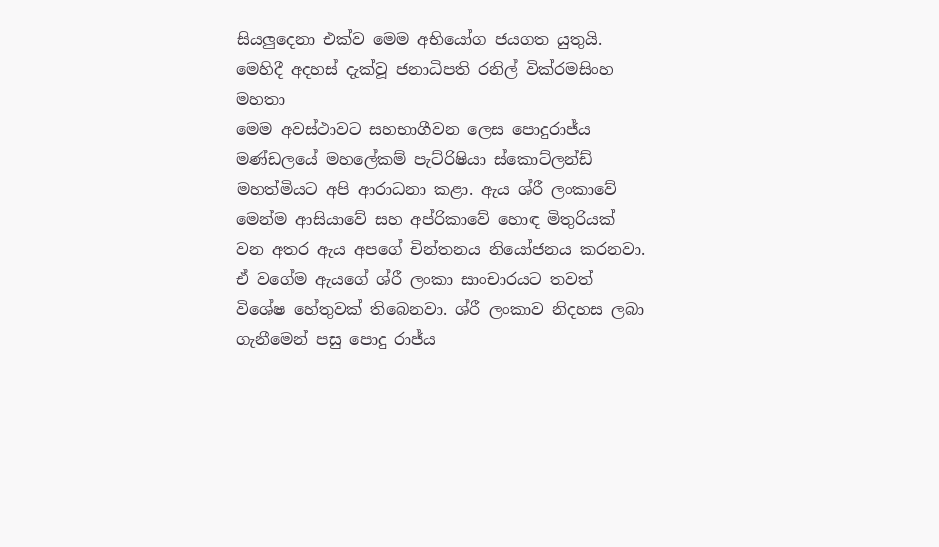සියලුදෙනා එක්ව මෙම අභියෝග ජයගත යුතුයි.
මෙහිදී අදහස් දැක්වූ ජනාධිපති රනිල් වික්රමසිංහ මහතා
මෙම අවස්ථාවට සහභාගීවන ලෙස පොදුරාජ්ය මණ්ඩලයේ මහලේකම් පැට්රිෂියා ස්කොට්ලන්ඩ් මහත්මියට අපි ආරාධනා කළා. ඇය ශ්රී ලංකාවේ මෙන්ම ආසියාවේ සහ අප්රිකාවේ හොඳ මිතුරියක් වන අතර ඇය අපගේ චින්තනය නියෝජනය කරනවා.
ඒ වගේම ඇයගේ ශ්රී ලංකා සාංචාරයට තවත් විශේෂ හේතුවක් තිබෙනවා. ශ්රී ලංකාව නිදහස ලබා ගැනීමෙන් පසු පොදු රාජ්ය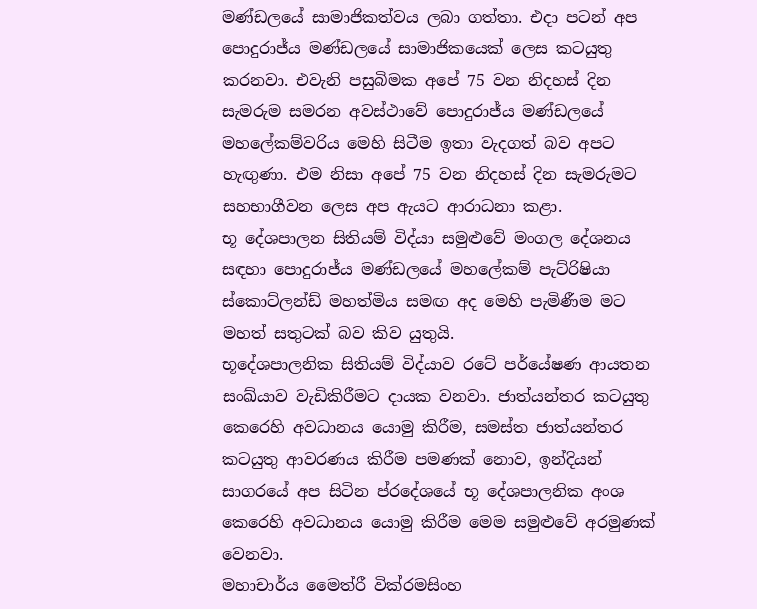මණ්ඩලයේ සාමාජිකත්වය ලබා ගත්තා. එදා පටන් අප පොදුරාජ්ය මණ්ඩලයේ සාමාජිකයෙක් ලෙස කටයුතු කරනවා. එවැනි පසුබිමක අපේ 75 වන නිදහස් දින සැමරුම සමරන අවස්ථාවේ පොදුරාජ්ය මණ්ඩලයේ මහලේකම්වරිය මෙහි සිටීම ඉතා වැදගත් බව අපට හැඟුණා. එම නිසා අපේ 75 වන නිදහස් දින සැමරුමට සහභාගීවන ලෙස අප ඇයට ආරාධනා කළා.
භූ දේශපාලන සිතියම් විද්යා සමුළුවේ මංගල දේශනය සඳහා පොදුරාජ්ය මණ්ඩලයේ මහලේකම් පැට්රිෂියා ස්කොට්ලන්ඩ් මහත්මිය සමඟ අද මෙහි පැමිණීම මට මහත් සතුටක් බව කිව යුතුයි.
භූදේශපාලනික සිතියම් විද්යාව රටේ පර්යේෂණ ආයතන සංඛ්යාව වැඩිකිරීමට දායක වනවා. ජාත්යන්තර කටයුතු කෙරෙහි අවධානය යොමු කිරීම, සමස්ත ජාත්යන්තර කටයුතු ආවරණය කිරීම පමණක් නොව, ඉන්දියන් සාගරයේ අප සිටින ප්රදේශයේ භූ දේශපාලනික අංශ කෙරෙහි අවධානය යොමු කිරීම මෙම සමුළුවේ අරමුණක් වෙනවා.
මහාචාර්ය මෛත්රී වික්රමසිංහ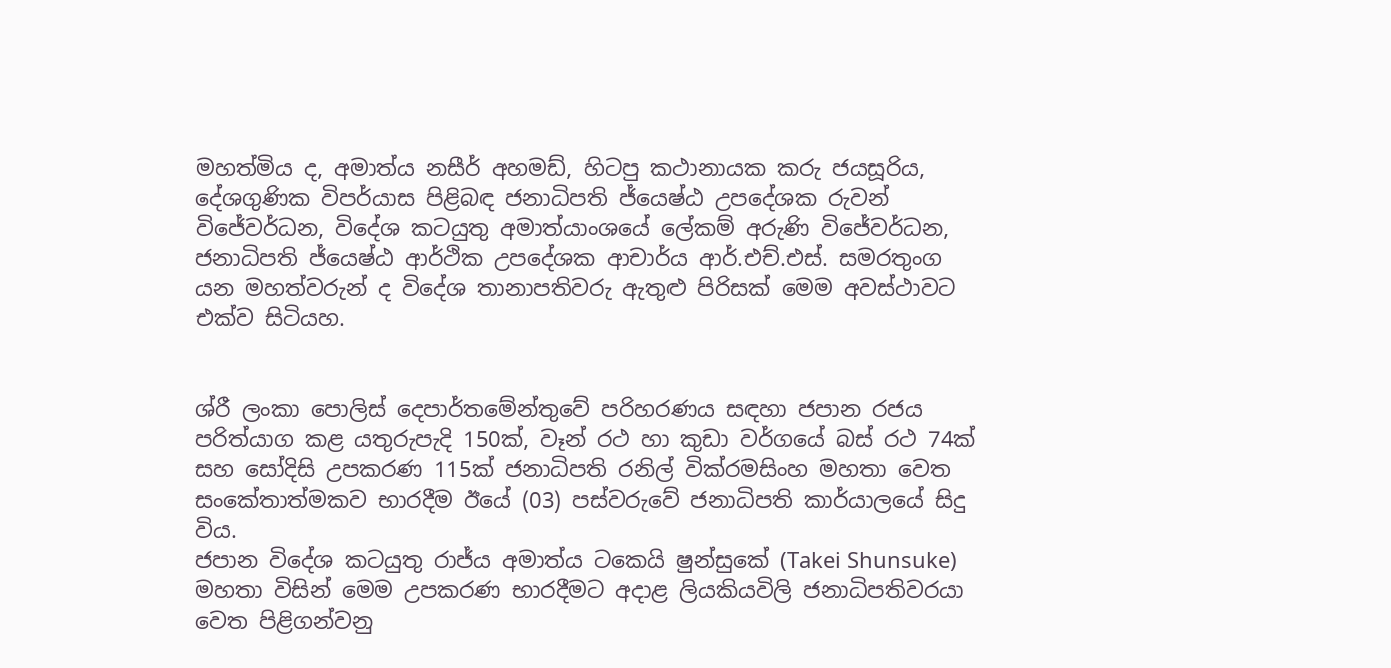මහත්මිය ද, අමාත්ය නසීර් අහමඩ්, හිටපු කථානායක කරු ජයසූරිය, දේශගුණික විපර්යාස පිළිබඳ ජනාධිපති ජ්යෙෂ්ඨ උපදේශක රුවන් විජේවර්ධන, විදේශ කටයුතු අමාත්යාංශයේ ලේකම් අරුණි විජේවර්ධන, ජනාධිපති ජ්යෙෂ්ඨ ආර්ථික උපදේශක ආචාර්ය ආර්.එච්.එස්. සමරතුංග යන මහත්වරුන් ද විදේශ තානාපතිවරු ඇතුළු පිරිසක් මෙම අවස්ථාවට එක්ව සිටියහ.


ශ්රී ලංකා පොලිස් දෙපාර්තමේන්තුවේ පරිහරණය සඳහා ජපාන රජය පරිත්යාග කළ යතුරුපැදි 150ක්, වෑන් රථ හා කුඩා වර්ගයේ බස් රථ 74ක් සහ සෝදිසි උපකරණ 115ක් ජනාධිපති රනිල් වික්රමසිංහ මහතා වෙත සංකේතාත්මකව භාරදීම ඊයේ (03) පස්වරුවේ ජනාධිපති කාර්යාලයේ සිදු විය.
ජපාන විදේශ කටයුතු රාජ්ය අමාත්ය ටකෙයි ෂුන්සුකේ (Takei Shunsuke) මහතා විසින් මෙම උපකරණ භාරදීමට අදාළ ලියකියවිලි ජනාධිපතිවරයා වෙත පිළිගන්වනු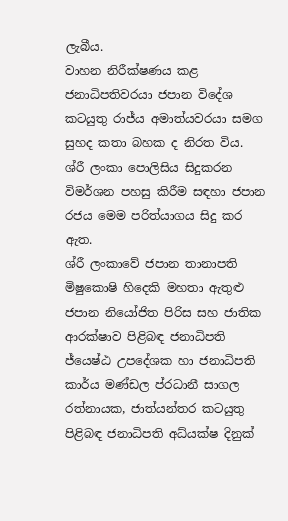ලැබීය.
වාහන නිරීක්ෂණය කළ ජනාධිපතිවරයා ජපාන විදේශ කටයුතු රාජ්ය අමාත්යවරයා සමග සුහද කතා බහක ද නිරත විය.
ශ්රී ලංකා පොලිසිය සිදුකරන විමර්ශන පහසු කිරීම සඳහා ජපාන රජය මෙම පරිත්යාගය සිදු කර ඇත.
ශ්රී ලංකාවේ ජපාන තානාපති මිෂුකොෂි හිදෙකි මහතා ඇතුළු ජපාන නියෝජිත පිරිස සහ ජාතික ආරක්ෂාව පිළිබඳ ජනාධිපති ජ්යෙෂ්ඨ උපදේශක හා ජනාධිපති කාර්ය මණ්ඩල ප්රධානී සාගල රත්නායක, ජාත්යන්තර කටයුතු පිළිබඳ ජනාධිපති අධ්යක්ෂ දිනුක්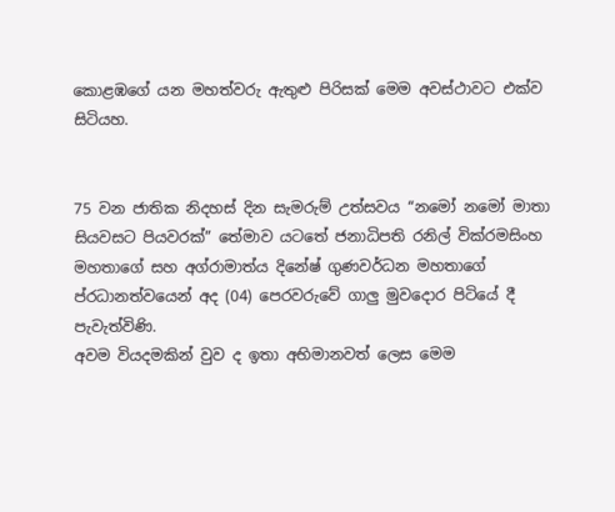කොළඹගේ යන මහත්වරු ඇතුළු පිරිසක් මෙම අවස්ථාවට එක්ව සිටියහ.


75 වන ජාතික නිදහස් දින සැමරුම් උත්සවය “නමෝ නමෝ මාතා සියවසට පියවරක්” තේමාව යටතේ ජනාධිපති රනිල් වික්රමසිංහ මහතාගේ සහ අග්රාමාත්ය දිනේෂ් ගුණවර්ධන මහතාගේ ප්රධානත්වයෙන් අද (04) පෙරවරුවේ ගාලු මුවදොර පිටියේ දී පැවැත්විණි.
අවම වියදමකින් වුව ද ඉතා අභිමානවත් ලෙස මෙම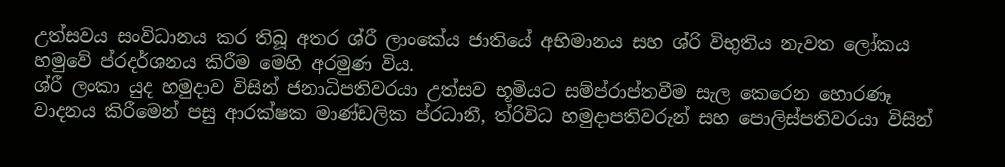උත්සවය සංවිධානය කර තිබූ අතර ශ්රී ලාංකේය ජාතියේ අභිමානය සහ ශ්රි විභුතිය නැවත ලෝකය හමුවේ ප්රදර්ශනය කිරීම මෙහි අරමුණ විය.
ශ්රී ලංකා යුද හමුදාව විසින් ජනාධිපතිවරයා උත්සව භූමියට සම්ප්රාප්තවීම සැල කෙරෙන හොරණෑ වාදනය කිරීමෙන් පසු ආරක්ෂක මාණ්ඩලික ප්රධානී, ත්රිවිධ හමුදාපතිවරුන් සහ පොලිස්පතිවරයා විසින්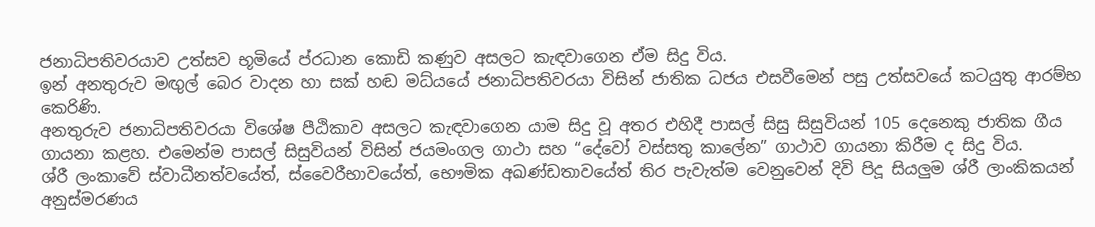ජනාධිපතිවරයාව උත්සව භූමියේ ප්රධාන කොඩි කණුව අසලට කැඳවාගෙන ඒම සිදු විය.
ඉන් අනතුරුව මඟුල් බෙර වාදන හා සක් හඬ මධ්යයේ ජනාධිපතිවරයා විසින් ජාතික ධජය එසවීමෙන් පසු උත්සවයේ කටයුතු ආරම්භ කෙරිණි.
අනතුරුව ජනාධිපතිවරයා විශේෂ පීඨිකාව අසලට කැඳවාගෙන යාම සිදු වූ අතර එහිදී පාසල් සිසු සිසුවියන් 105 දෙනෙකු ජාතික ගීය ගායනා කළහ. එමෙන්ම පාසල් සිසුවියන් විසින් ජයමංගල ගාථා සහ “දේවෝ වස්සතු කාලේන” ගාථාව ගායනා කිරීම ද සිදු විය.
ශ්රී ලංකාවේ ස්වාධීනත්වයේත්, ස්වෛරීභාවයේත්, භෞමික අඛණ්ඩතාවයේත් තිර පැවැත්ම වෙනුවෙන් දිවි පිදූ සියලුම ශ්රී ලාංකිකයන් අනුස්මරණය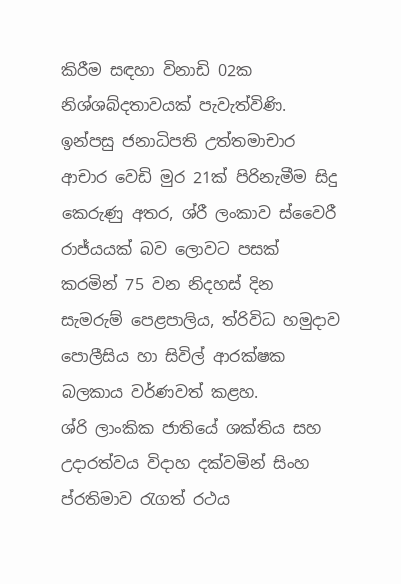කිරීම සඳහා විනාඩි 02ක නිශ්ශබ්දතාවයක් පැවැත්විණි.
ඉන්පසු ජනාධිපති උත්තමාචාර ආචාර වෙඩි මුර 21ක් පිරිනැමීම සිදු කෙරුණු අතර, ශ්රී ලංකාව ස්වෛරී රාජ්යයක් බව ලොවට පසක් කරමින් 75 වන නිදහස් දින සැමරුම් පෙළපාලිය, ත්රිවිධ හමුදාව පොලීසිය හා සිවිල් ආරක්ෂක බලකාය වර්ණවත් කළහ.
ශ්රි ලාංකික ජාතියේ ශක්තිය සහ උදාරත්වය විදාහ දක්වමින් සිංහ ප්රතිමාව රැගත් රථය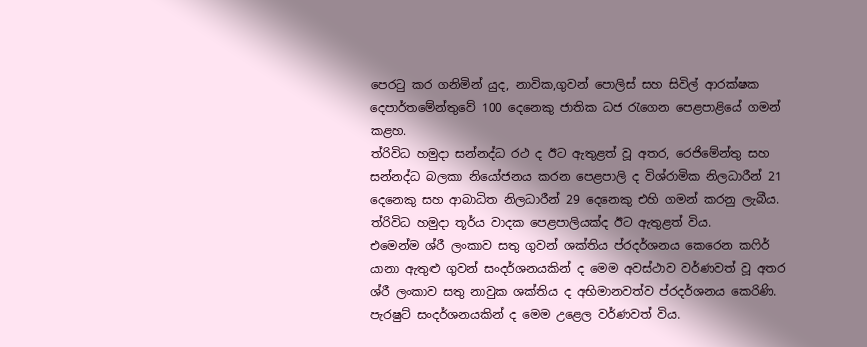පෙරටු කර ගනිමින් යුද, නාවික,ගුවන් පොලිස් සහ සිවිල් ආරක්ෂක දෙපාර්තමේන්තුවේ 100 දෙනෙකු ජාතික ධජ රැගෙන පෙළපාළියේ ගමන් කළහ.
ත්රිවිධ හමුදා සන්නද්ධ රථ ද ඊට ඇතුළත් වූ අතර, රෙජිමේන්තු සහ සන්නද්ධ බලකා නියෝජනය කරන පෙළපාලි ද විශ්රාමික නිලධාරීන් 21 දෙනෙකු සහ ආබාධිත නිලධාරීන් 29 දෙනෙකු එහි ගමන් කරනු ලැබීය. ත්රිවිධ හමුදා තූර්ය වාදක පෙළපාලියක්ද ඊට ඇතුළත් විය.
එමෙන්ම ශ්රී ලංකාව සතු ගුවන් ශක්තිය ප්රදර්ශනය කෙරෙන කෆිර් යානා ඇතුළු ගුවන් සංදර්ශනයකින් ද මෙම අවස්ථාව වර්ණවත් වූ අතර ශ්රී ලංකාව සතු නාවුක ශක්තිය ද අභිමානවත්ව ප්රදර්ශනය කෙරිණි.
පැරෂුට් සංදර්ශනයකින් ද මෙම උළෙල වර්ණවත් විය.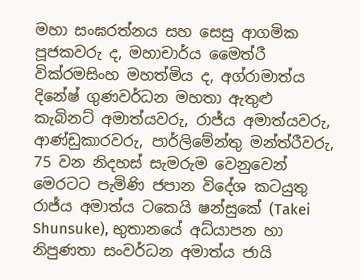මහා සංඝරත්නය සහ සෙසු ආගමික පූජකවරු ද, මහාචාර්ය මෛත්රී වික්රමසිංහ මහත්මිය ද, අග්රාමාත්ය දිනේෂ් ගුණවර්ධන මහතා ඇතුළු කැබිනට් අමාත්යවරු, රාජ්ය අමාත්යවරු, ආණ්ඩුකාරවරු, පාර්ලිමේන්තු මන්ත්රීවරු, 75 වන නිදහස් සැමරුම වෙනුවෙන් මෙරටට පැමිණි ජපාන විදේශ කටයුතු රාජ්ය අමාත්ය ටකෙයි ෂන්සුකේ (Takei Shunsuke), භුතානයේ අධ්යාපන හා නිපුණතා සංවර්ධන අමාත්ය ජායි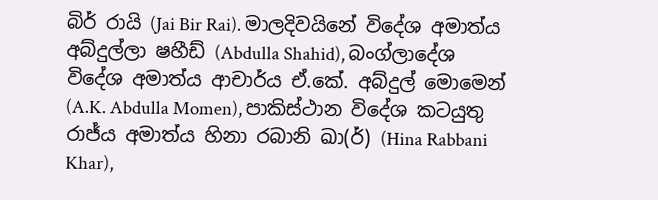බිර් රායි (Jai Bir Rai). මාලදිවයිනේ විදේශ අමාත්ය අබ්දුල්ලා ෂහීඩ් (Abdulla Shahid), බංග්ලාදේශ විදේශ අමාත්ය ආචාර්ය ඒ.කේ. අබ්දුල් මොමෙන් (A.K. Abdulla Momen), පාකිස්ථාන විදේශ කටයුතු රාජ්ය අමාත්ය හිනා රබානි ඛා(ර්) (Hina Rabbani Khar),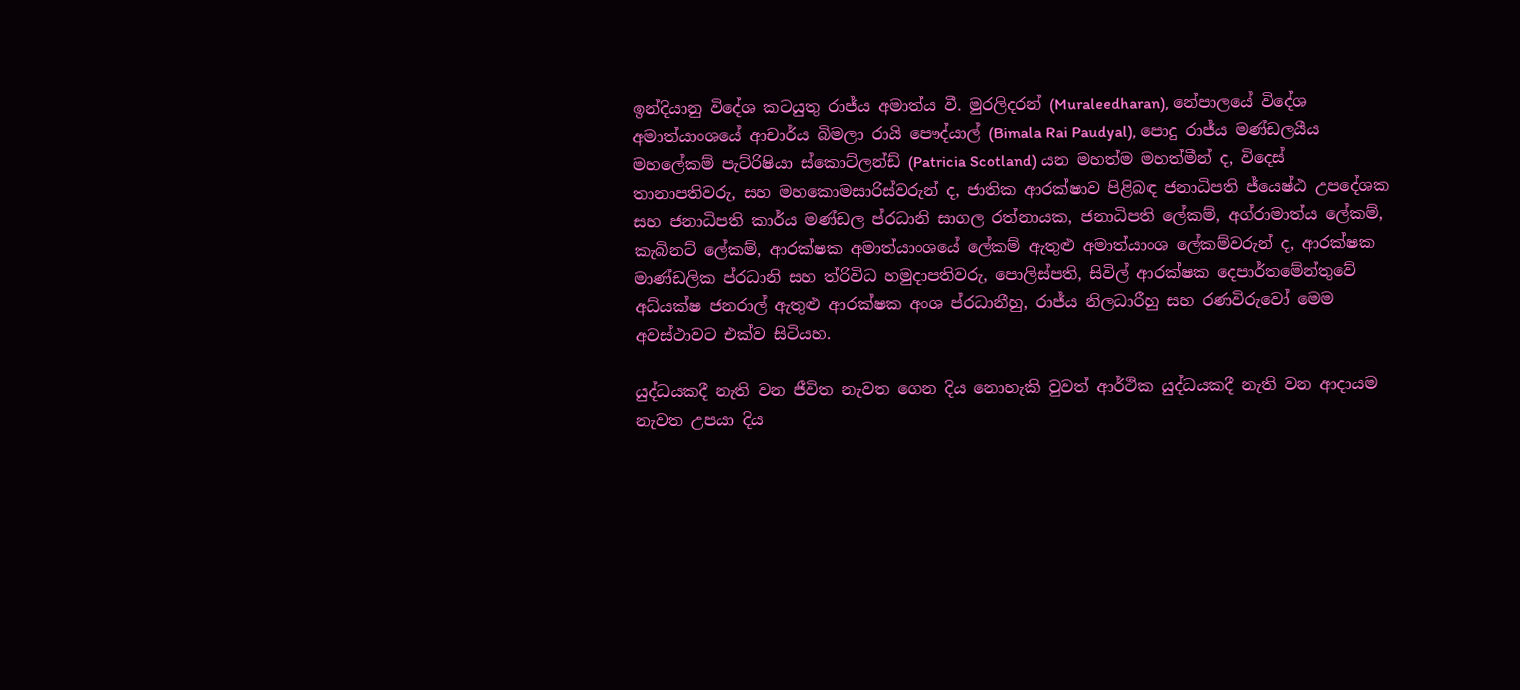ඉන්දියානු විදේශ කටයුතු රාජ්ය අමාත්ය වී. මුරලිදරන් (Muraleedharan), නේපාලයේ විදේශ අමාත්යාංශයේ ආචාර්ය බිමලා රායි පෞද්යාල් (Bimala Rai Paudyal), පොදු රාජ්ය මණ්ඩලයීය මහලේකම් පැට්රිෂියා ස්කොට්ලන්ඩ් (Patricia Scotland) යන මහත්ම මහත්මීන් ද, විදෙස් තානාපතිවරු, සහ මහකොමසාරිස්වරුන් ද, ජාතික ආරක්ෂාව පිළිබඳ ජනාධිපති ජ්යෙෂ්ඨ උපදේශක සහ ජනාධිපති කාර්ය මණ්ඩල ප්රධානි සාගල රත්නායක, ජනාධිපති ලේකම්, අග්රාමාත්ය ලේකම්, කැබිනට් ලේකම්, ආරක්ෂක අමාත්යාංශයේ ලේකම් ඇතුළු අමාත්යාංශ ලේකම්වරුන් ද, ආරක්ෂක මාණ්ඩලික ප්රධානි සහ ත්රිවිධ හමුදාපතිවරු, පොලිස්පති, සිවිල් ආරක්ෂක දෙපාර්තමේන්තුවේ අධ්යක්ෂ ජනරාල් ඇතුළු ආරක්ෂක අංශ ප්රධානීහු, රාජ්ය නිලධාරීහු සහ රණවිරුවෝ මෙම අවස්ථාවට එක්ව සිටියහ.

යුද්ධයකදී නැති වන ජීවිත නැවත ගෙන දිය නොහැකි වුවත් ආර්ථික යුද්ධයකදී නැති වන ආදායම නැවත උපයා දිය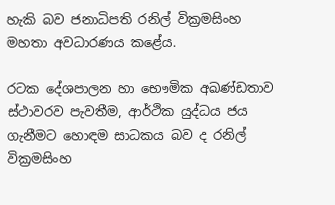හැකි බව ජනාධිපති රනිල් වික්‍රමසිංහ මහතා අවධාරණය කළේය.

රටක දේශපාලන හා භෞමික අඛණ්ඩතාව ස්ථාවරව පැවතීම, ආර්ථික යුද්ධය ජය ගැනීමට හොඳම සාධකය බව ද රනිල් වික්‍රමසිංහ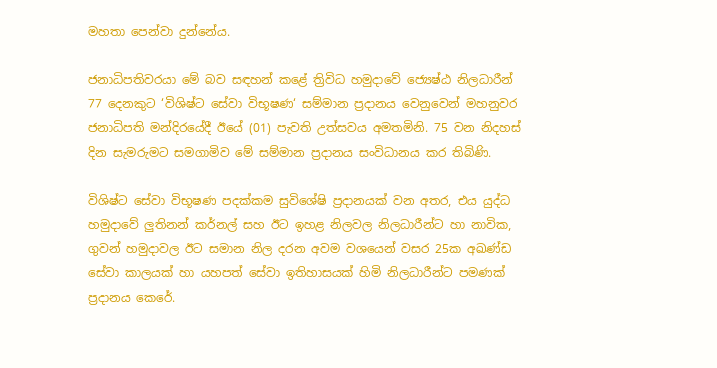මහතා පෙන්වා දුන්නේය.

ජනාධිපතිවරයා මේ බව සඳහන් කළේ ත්‍රිවිධ හමුදාවේ ජ්‍යෙෂ්ඨ නිලධාරීන් 77 දෙනකුට ‘විශිෂ්ට සේවා විභූෂණ‘ සම්මාන ප්‍රදානය වෙනුවෙන් මහනුවර ජනාධිපති මන්දිරයේදී ඊයේ (01) පැවති උත්සවය අමතමිනි. 75 වන නිදහස් දින සැමරුමට සමගාමිව මේ සම්මාන ප්‍රදානය සංවිධානය කර තිබිණි.

විශිෂ්ට සේවා විභූෂණ පදක්කම සුවිශේෂි ප්‍රදානයක් වන අතර, එය යුද්ධ හමුදාවේ ලුතිනන් කර්නල් සහ ඊට ඉහළ නිලවල නිලධාරීන්ට හා නාවික, ගුවන් හමුදාවල ඊට සමාන නිල දරන අවම වශයෙන් වසර 25ක අඛණ්ඩ සේවා කාලයක් හා යහපත් සේවා ඉතිහාසයක් හිමි නිලධාරීන්ට පමණක් ප්‍රදානය කෙරේ.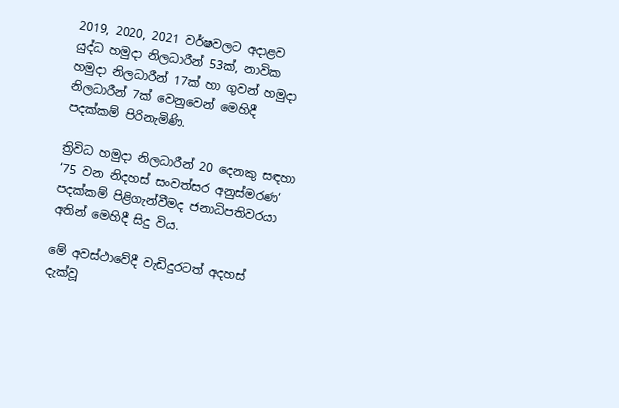2019, 2020, 2021 වර්ෂවලට අදාළව යුද්ධ හමුදා නිලධාරීන් 53ක්, නාවික හමුදා නිලධාරීන් 17ක් හා ගුවන් හමුදා නිලධාරීන් 7ක් වෙනුවෙන් මෙහිදී පදක්කම් පිරිනැමිණි.

ත්‍රිවිධ හමුදා නිලධාරීන් 20 දෙනකු සඳහා ‘75 වන නිදහස් සංවත්සර අනුස්මරණ‘ පදක්කම් පිළිගැන්වීමද ජනාධිපතිවරයා අතින් මෙහිදී සිදු විය.

මේ අවස්ථාවේදී වැඩිදුරටත් අදහස් දැක්වූ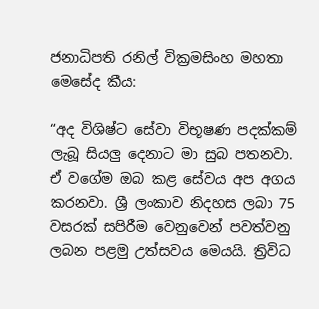ජනාධිපති රනිල් වික්‍රමසිංහ මහතා මෙසේද කීය:

“අද විශිෂ්ට සේවා විභූෂණ පදක්කම් ලැබූ සියලු දෙනාට මා සුබ පතනවා. ඒ වගේම ඔබ කළ සේවය අප අගය කරනවා. ශ්‍රී ලංකාව නිදහස ලබා 75 වසරක් සපිරීම වෙනුවෙන් පවත්වනු ලබන පළමු උත්සවය මෙයයි. ත්‍රිවිධ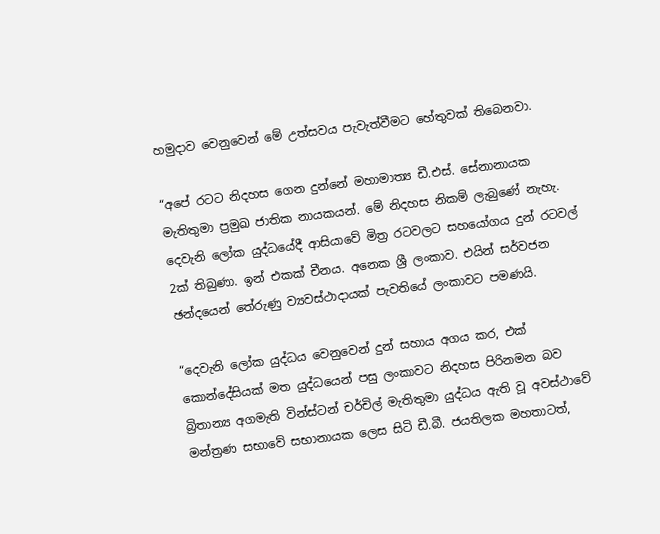හමුදාව වෙනුවෙන් මේ උත්සවය පැවැත්වීමට හේතුවක් තිබෙනවා.

“අපේ රටට නිදහස ගෙන දුන්නේ මහාමාත්‍ය ඩී.එස්. සේනානායක මැතිතුමා ප්‍රමුඛ ජාතික නායකයන්. මේ නිදහස නිකම් ලැබුණේ නැහැ. දෙවැනි ලෝක යුද්ධයේදී ආසියාවේ මිත්‍ර රටවලට සහයෝගය දුන් රටවල් 2ක් තිබුණා. ඉන් එකක් චීනය. අනෙක ශ්‍රී ලංකාව. එයින් සර්වජන ඡන්දයෙන් තේරුණු ව්‍යවස්ථාදායක් පැවතියේ ලංකාවට පමණයි.

“දෙවැනි ලෝක යුද්ධය වෙනුවෙන් දුන් සහාය අගය කර, එක් කොන්දේසියක් මත යුද්ධයෙන් පසු ලංකාවට නිදහස පිරිනමන බව බ්‍රිතාන්‍ය අගමැති වින්ස්ටන් චර්චිල් මැතිතුමා යුද්ධය ඇති වූ අවස්ථාවේ මන්ත්‍රණ සභාවේ සභානායක ලෙස සිටි ඩී.බී. ජයතිලක මහතාටත්,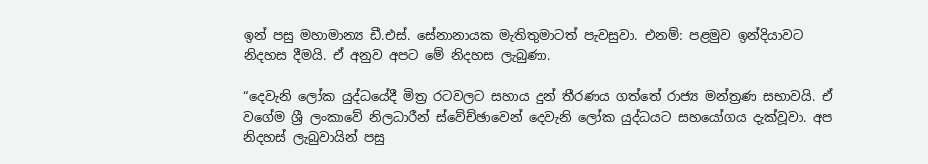ඉන් පසු මහාමාන්‍ය ඩී.එස්. සේනානායක මැතිතුමාටත් පැවසුවා. එනම්: පළමුව ඉන්දියාවට නිදහස දීමයි. ඒ අනුව අපට මේ නිදහස ලැබුණා.

“දෙවැනි ලෝක යුද්ධයේදී මිත්‍ර රටවලට සහාය දුන් තීරණය ගත්තේ රාජ්‍ය මන්ත්‍රණ සභාවයි. ඒ වගේම ශ්‍රී ලංකාවේ නිලධාරීන් ස්වේච්ඡාවෙන් දෙවැනි ලෝක යුද්ධයට සහයෝගය දැක්වූවා. අප නිදහස් ලැබුවායින් පසු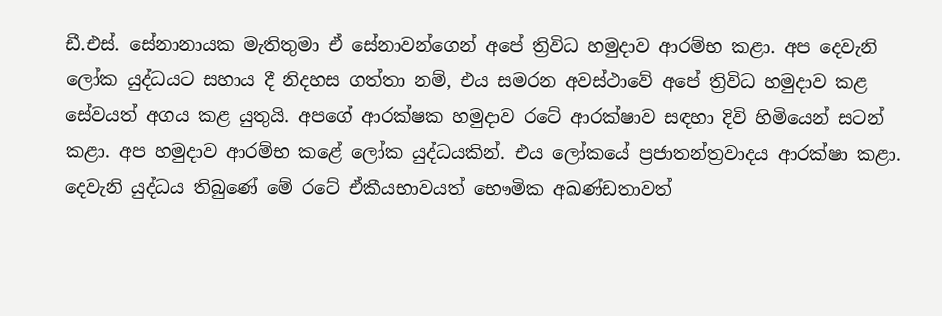ඩී.එස්. සේනානායක මැතිතුමා ඒ සේනාවන්ගෙන් අපේ ත්‍රිවිධ හමුදාව ආරම්භ කළා. අප දෙවැනි ලෝක යුද්ධයට සහාය දී නිදහස ගත්තා නම්, එය සමරන අවස්ථාවේ අපේ ත්‍රිවිධ හමුදාව කළ සේවයත් අගය කළ යුතුයි. අපගේ ආරක්ෂක හමුදාව රටේ ආරක්ෂාව සඳහා දිවි හිමියෙන් සටන් කළා. අප හමුදාව ආරම්භ කළේ ලෝක යුද්ධයකින්. එය ලෝකයේ ප්‍රජාතන්ත්‍රවාදය ආරක්ෂා කළා. දෙවැනි යුද්ධය තිබුණේ මේ රටේ ඒකීයභාවයත් භෞමික අඛණ්ඩතාවත්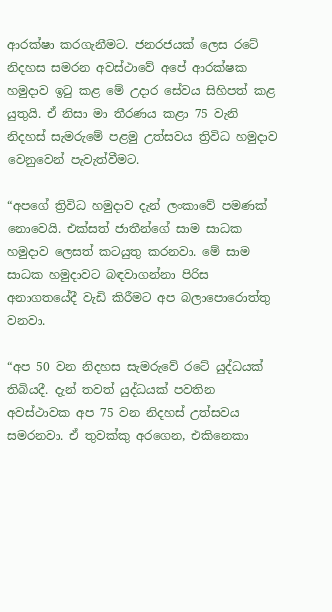ආරක්ෂා කරගැනීමට. ජනරජයක් ලෙස රටේ නිදහස සමරන අවස්ථාවේ අපේ ආරක්ෂක හමුදාව ඉටු කළ මේ උදාර සේවය සිහිපත් කළ යුතුයි. ඒ නිසා මා තීරණය කළා 75 වැනි නිදහස් සැමරුමේ පළමු උත්සවය ත්‍රිවිධ හමුදාව වෙනුවෙන් පැවැත්වීමට.

“අපගේ ත්‍රිවිධ හමුදාව දැන් ලංකාවේ පමණක් නොවෙයි. එක්සත් ජාතීන්ගේ සාම සාධක හමුදාව ලෙසත් කටයුතු කරනවා. මේ සාම සාධක හමුදාවට බඳවාගන්නා පිරිස අනාගතයේදී වැඩි කිරීමට අප බලාපොරොත්තු වනවා.

“අප 50 වන නිදහස සැමරුවේ රටේ යුද්ධයක් තිබියදී. දැන් තවත් යුද්ධයක් පවතින අවස්ථාවක අප 75 වන නිදහස් උත්සවය සමරනවා. ඒ තුවක්කු අරගෙන, එකිනෙකා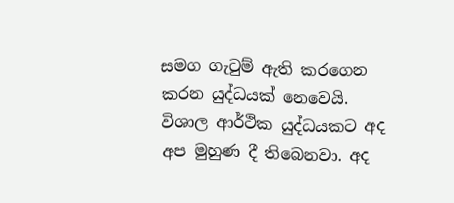සමග ගැටුම් ඇති කරගෙන කරන යුද්ධයක් නෙවෙයි. විශාල ආර්ථික යුද්ධයකට අද අප මුහුණ දී තිබෙනවා. අද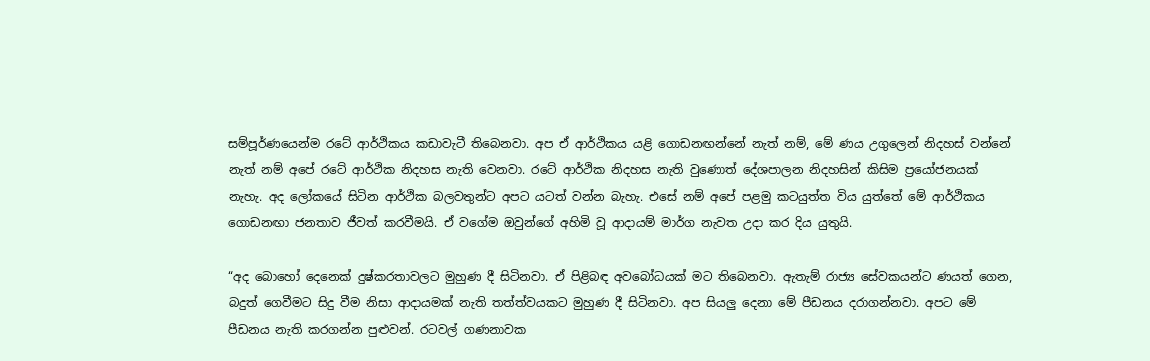සම්පූර්ණයෙන්ම රටේ ආර්ථිකය කඩාවැටී තිබෙනවා. අප ඒ ආර්ථිකය යළි ගොඩනඟන්නේ නැත් නම්, මේ ණය උගුලෙන් නිදහස් වන්නේ නැත් නම් අපේ රටේ ආර්ථික නිදහස නැති වෙනවා. රටේ ආර්ථික නිදහස නැති වුණොත් දේශපාලන නිදහසින් කිසිම ප්‍රයෝජනයක් නැහැ. අද ලෝකයේ සිටින ආර්ථික බලවතුන්ට අපට යටත් වන්න බැහැ. එසේ නම් අපේ පළමු කටයුත්ත විය යුත්තේ මේ ආර්ථිකය ගොඩනඟා ජනතාව ජීවත් කරවීමයි. ඒ වගේම ඔවුන්ගේ අහිමි වූ ආදායම් මාර්ග නැවත උදා කර දිය යුතුයි.

“අද බොහෝ දෙනෙක් දුෂ්කරතාවලට මුහුණ දී සිටිනවා. ඒ පිළිබඳ අවබෝධයක් මට තිබෙනවා. ඇතැම් රාජ්‍ය සේවකයන්ට ණයත් ගෙන, බදුත් ගෙවීමට සිදු වීම නිසා ආදායමක් නැති තත්ත්වයකට මුහුණ දී සිටිනවා. අප සියලු දෙනා මේ පීඩනය දරාගන්නවා. අපට මේ පීඩනය නැති කරගන්න පුළුවන්. රටවල් ගණනාවක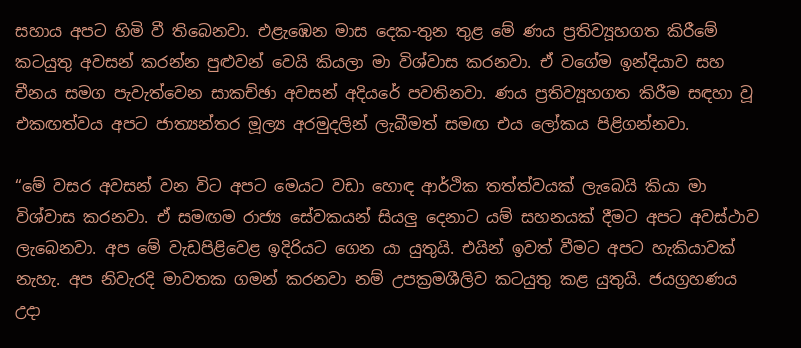සහාය අපට හිමි වී තිබෙනවා. එළැඹෙන මාස දෙක-තුන තුළ මේ ණය ප්‍රතිව්‍යූහගත කිරීමේ කටයුතු අවසන් කරන්න පුළුවන් වෙයි කියලා මා විශ්වාස කරනවා. ඒ වගේම ඉන්දියාව සහ චීනය සමග පැවැත්වෙන සාකච්ඡා අවසන් අදියරේ පවතිනවා. ණය ප්‍රතිව්‍යූහගත කිරීම සඳහා වූ එකඟත්වය අපට ජාත්‍යන්තර මූල්‍ය අරමුදලින් ලැබීමත් සමඟ එය ලෝකය පිළිගන්නවා.

“මේ වසර අවසන් වන විට අපට මෙයට වඩා හොඳ ආර්ථික තත්ත්වයක් ලැබෙයි කියා මා විශ්වාස කරනවා. ඒ සමඟම රාජ්‍ය සේවකයන් සියලු දෙනාට යම් සහනයක් දීමට අපට අවස්ථාව ලැබෙනවා. අප මේ වැඩපිළිවෙළ ඉදිරියට ගෙන යා යුතුයි. එයින් ඉවත් වීමට අපට හැකියාවක් නැහැ. අප නිවැරදි මාවතක ගමන් කරනවා නම් උපක්‍රමශීලිව කටයුතු කළ යුතුයි. ජයග්‍රහණය උදා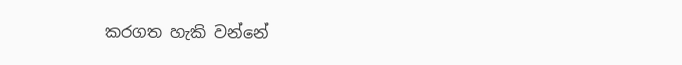කරගත හැකි වන්නේ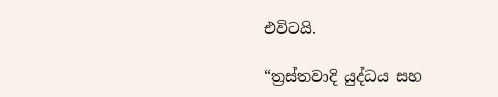එවිටයි.

“ත්‍රස්තවාදි යුද්ධය සහ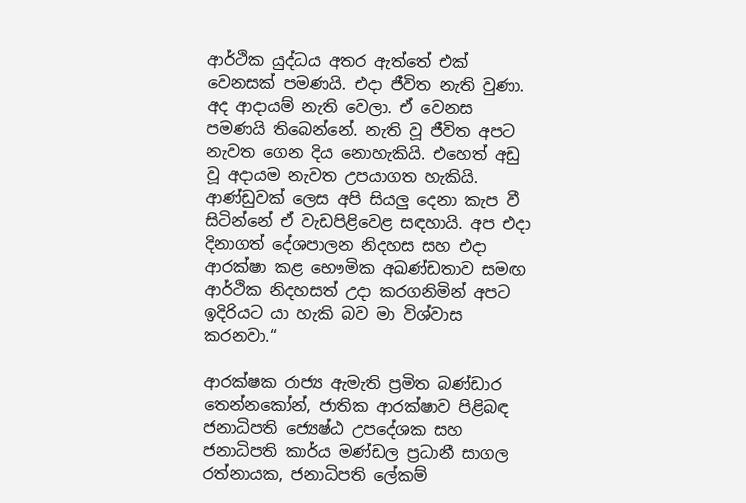ආර්ථික යුද්ධය අතර ඇත්තේ එක් වෙනසක් පමණයි. එදා ජීවිත නැති වුණා. අද ආදායම් නැති වෙලා. ඒ වෙනස පමණයි තිබෙන්නේ. නැති වූ ජීවිත අපට නැවත ගෙන දිය නොහැකියි. එහෙත් අඩු වූ අදායම නැවත උපයාගත හැකියි. ආණ්ඩුවක් ලෙස අපි සියලු දෙනා කැප වී සිටින්නේ ඒ වැඩපිළිවෙළ සඳහායි. අප එදා දිනාගත් දේශපාලන නිදහස සහ එදා ආරක්ෂා කළ භෞමික අඛණ්ඩතාව සමඟ ආර්ථික නිදහසත් උදා කරගනිමින් අපට ඉදිරියට යා හැකි බව මා විශ්වාස කරනවා.“

ආරක්ෂක රාජ්‍ය ඇමැති ප්‍රමිත බණ්ඩාර තෙන්නකෝන්, ජාතික ආරක්ෂාව පිළිබඳ ජනාධිපති ජ්‍යෙෂ්ඨ උපදේශක සහ ජනාධිපති කාර්ය මණ්ඩල ප්‍රධානී සාගල රත්නායක, ජනාධිපති ලේකම්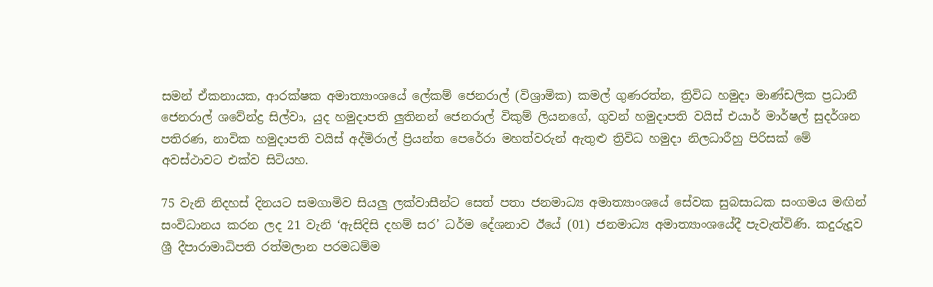සමන් ඒකනායක, ආරක්ෂක අමාත්‍යාංශයේ ලේකම් ජෙනරාල් (විශ්‍රාමික) කමල් ගුණරත්න, ත්‍රිවිධ හමුදා මාණ්ඩලික ප්‍රධානී ජෙනරාල් ශවේන්ද්‍ර සිල්වා, යුද හමුදාපති ලුතිනන් ජෙනරාල් විකුම් ලියනගේ, ගුවන් හමුදාපති වයිස් එයාර් මාර්ෂල් සුදර්ශන පතිරණ, නාවික හමුදාපති වයිස් අද්මිරාල් ප්‍රියන්ත පෙරේරා මහත්වරුන් ඇතුළු ත්‍රිවිධ හමුදා නිලධාරීහු පිරිසක් මේ අවස්ථාවට එක්ව සිටියහ.

75 වැනි නිදහස් දිනයට සමගාමිව සියලු ලක්වාසීන්ට සෙත් පතා ජනමාධ්‍ය අමාත්‍යාංශයේ සේවක සුබසාධක සංගමය මඟින් සංවිධානය කරන ලද 21 වැනි ‘ඇසිදිසි දහම් සර’ ධර්ම දේශනාව ඊයේ (01) ජනමාධ්‍ය අමාත්‍යාංශයේදී පැවැත්විණි. කදුරුදූව ශ්‍රී දීපාරාමාධිපති රත්මලාන පරමධම්ම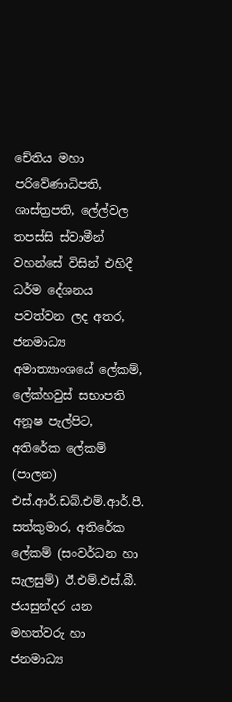චේතිය මහා පරිවේණාධිපති, ශාස්ත්‍රපති, ලේල්වල තපස්සි ස්වාමීන් වහන්සේ විසින් එහිදී ධර්ම දේශනය පවත්වන ලද අතර, ජනමාධ්‍ය අමාත්‍යාංශයේ ලේකම්, ලේක්හවුස් සභාපති අනූෂ පැල්පිට, අතිරේක ලේකම් (පාලන) එස්.ආර්.ඩබ්.එම්.ආර්.පී. සත්කුමාර, අතිරේක ලේකම් (සංවර්ධන හා සැලසුම්) ඊ.එම්.එස්.බී. ජයසුන්දර යන මහත්වරු හා ජනමාධ්‍ය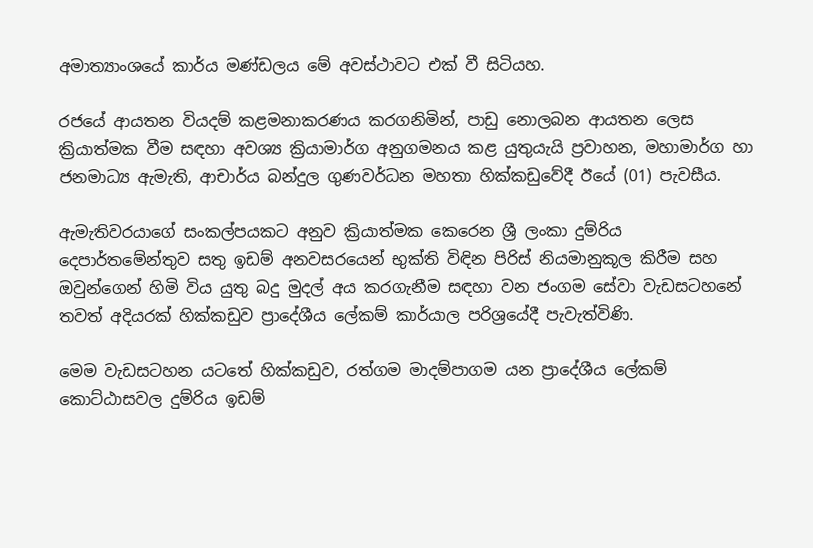අමාත්‍යාංශයේ කාර්ය මණ්ඩලය මේ අවස්ථාවට එක් වී සිටියහ.

රජයේ ආයතන වියදම් කළමනාකරණය කරගනිමින්, පාඩු නොලබන ආයතන ලෙස ක්‍රියාත්මක වීම සඳහා අවශ්‍ය ක්‍රියාමාර්ග අනුගමනය කළ යුතුයැයි ප්‍රවාහන, මහාමාර්ග හා ජනමාධ්‍ය ඇමැති, ආචාර්ය බන්දුල ගුණවර්ධන මහතා හික්කඩුවේදී ඊයේ (01) පැවසීය.

ඇමැතිවරයාගේ සංකල්පයකට අනුව ක්‍රියාත්මක කෙරෙන ශ්‍රී ලංකා දුම්රිය දෙපාර්තමේන්තුව සතු ඉඩම් අනවසරයෙන් භුක්ති විඳින පිරිස් නියමානුකූල කිරීම සහ ඔවුන්ගෙන් හිමි විය යුතු බදු මුදල් අය කරගැනීම සඳහා වන ජංගම සේවා වැඩසටහනේ තවත් අදියරක් හික්කඩුව ප්‍රාදේශීය ලේකම් කාර්යාල පරිශ්‍රයේදී පැවැත්විණි.

මෙම වැඩසටහන යටතේ හික්කඩුව, රත්ගම මාදම්පාගම යන ප්‍රාදේශීය ලේකම් කොට්ඨාසවල දුම්රිය ඉඩම්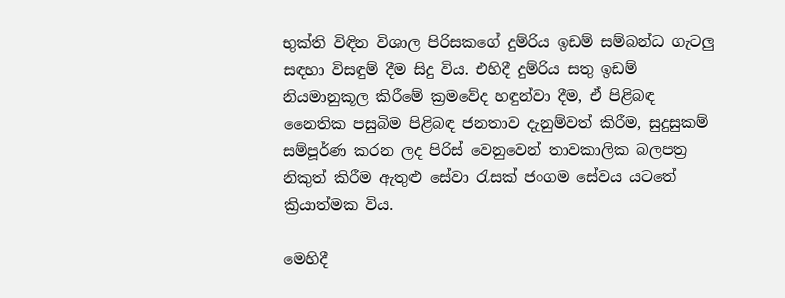භුක්ති විඳින විශාල පිරිසකගේ දුම්රිය ඉඩම් සම්බන්ධ ගැටලු සඳහා විසඳුම් දීම සිදු විය. එහිදී දුම්රිය සතු ඉඩම් නියමානුකූල කිරීමේ ක්‍රමවේද හඳුන්වා දීම, ඒ පිළිබඳ නෛතික පසුබිම පිළිබඳ ජනතාව දැනුම්වත් කිරීම, සුදුසුකම් සම්පූර්ණ කරන ලද පිරිස් වෙනුවෙන් තාවකාලික බලපත්‍ර නිකුත් කිරීම ඇතුළු සේවා රැසක් ජංගම සේවය යටතේ ක්‍රියාත්මක විය.

මෙහිදී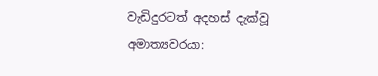වැඩිදුරටත් අදහස් දැක්වූ අමාත්‍යවරයා: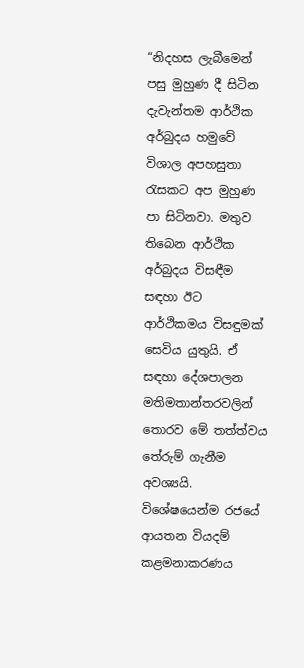“නිදහස ලැබීමෙන් පසු මුහුණ දී සිටින දැවැන්තම ආර්ථික අර්බුදය හමුවේ විශාල අපහසුතා රැසකට අප මුහුණ පා සිටිනවා. මතුව තිබෙන ආර්ථික අර්බුදය විසඳීම සඳහා ඊට ආර්ථිකමය විසඳුමක් සෙවිය යුතුයි. ඒ සඳහා දේශපාලන මතිමතාන්තරවලින් තොරව මේ තත්ත්වය තේරුම් ගැනීම අවශ්‍යයි. විශේෂයෙන්ම රජයේ ආයතන වියදම් කළමනාකරණය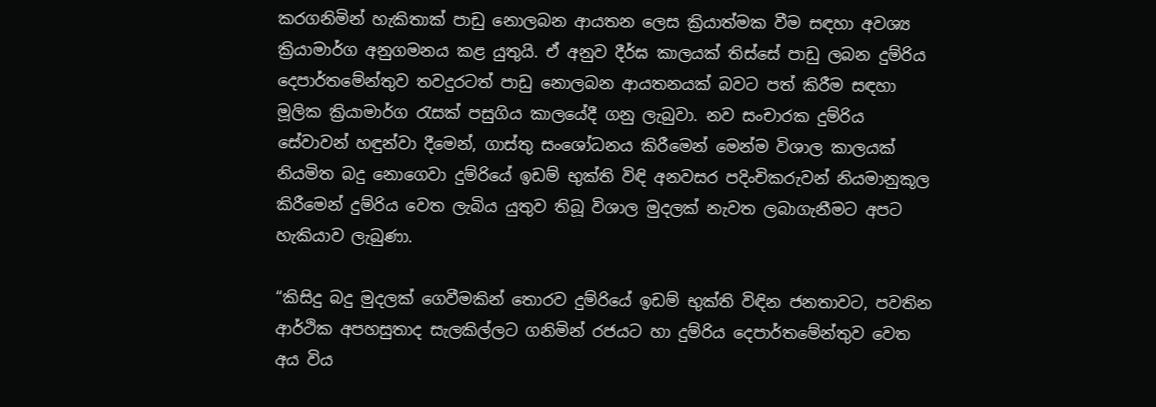කරගනිමින් හැකිතාක් පාඩු නොලබන ආයතන ලෙස ක්‍රියාත්මක වීම සඳහා අවශ්‍ය ක්‍රියාමාර්ග අනුගමනය කළ යුතුයි. ඒ අනුව දීර්ඝ කාලයක් තිස්සේ පාඩු ලබන දුම්රිය දෙපාර්තමේන්තුව තවදුරටත් පාඩු නොලබන ආයතනයක් බවට පත් කිරීම සඳහා මූලික ක්‍රියාමාර්ග රැසක් පසුගිය කාලයේදී ගනු ලැබුවා. නව සංචාරක දුම්රිය සේවාවන් හඳුන්වා දීමෙන්, ගාස්තු සංශෝධනය කිරීමෙන් මෙන්ම විශාල කාලයක් නියමිත බදු නොගෙවා දුම්රියේ ඉඩම් භුක්ති විඳි අනවසර පදිංචිකරුවන් නියමානුකූල කිරීමෙන් දුම්රිය වෙත ලැබිය යුතුව තිබූ විශාල මුදලක් නැවත ලබාගැනීමට අපට හැකියාව ලැබුණා.

“කිසිදු බදු මුදලක් ගෙවීමකින් තොරව දුම්රියේ ඉඩම් භුක්ති විඳින ජනතාවට, පවතින ආර්ථික අපහසුතාද සැලකිල්ලට ගනිමින් රජයට හා දුම්රිය දෙපාර්තමේන්තුව වෙත අය විය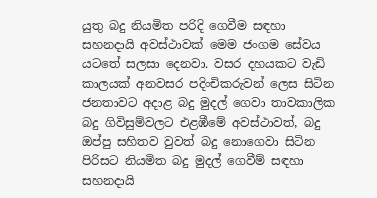යුතු බදු නියමිත පරිදි ගෙවීම සඳහා සහනදායි අවස්ථාවක් මෙම ජංගම සේවය යටතේ සලසා දෙනවා. වසර දහයකට වැඩි කාලයක් අනවසර පදිංචිකරුවන් ලෙස සිටින ජනතාවට අදාළ බදු මුදල් ගෙවා තාවකාලික බදු ගිවිසුම්වලට එළඹීමේ අවස්ථාවත්, බදු ඔප්පු සහිතව වුවත් බදු නොගෙවා සිටින පිරිසට නියමිත බදු මුදල් ගෙවීම් සඳහා සහනදායි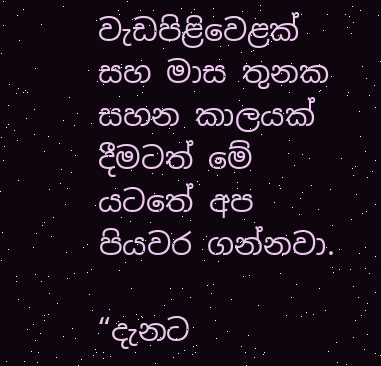වැඩපිළිවෙළක් සහ මාස තුනක සහන කාලයක් දීමටත් මේ යටතේ අප පියවර ගන්නවා.

“දැනට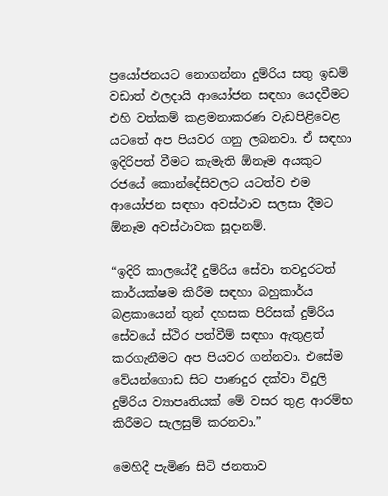ප්‍රයෝජනයට නොගන්නා දුම්රිය සතු ඉඩම් වඩාත් ඵලදායි ආයෝජන සඳහා යෙදවීමට එහි වත්කම් කළමනාකරණ වැඩපිළිවෙළ යටතේ අප පියවර ගනු ලබනවා. ඒ සඳහා ඉදිරිපත් වීමට කැමැති ඕනෑම අයකුට රජයේ කොන්දේසිවලට යටත්ව එම ආයෝජන සඳහා අවස්ථාව සලසා දීමට ඕනෑම අවස්ථාවක සූදානම්.

“ඉදිරි කාලයේදී දුම්රිය සේවා තවදුරටත් කාර්යක්ෂම කිරීම සඳහා බහුකාර්ය බළකායෙන් තුන් දහසක පිරිසක් දුම්රිය සේවයේ ස්ථිර පත්වීම් සඳහා ඇතුළත් කරගැනීමට අප පියවර ගන්නවා. එසේම වේයන්ගොඩ සිට පාණදුර දක්වා විදුලි දුම්රිය ව්‍යාපෘතියක් මේ වසර තුළ ආරම්භ කිරීමට සැලසුම් කරනවා.”

මෙහිදී පැමිණ සිටි ජනතාව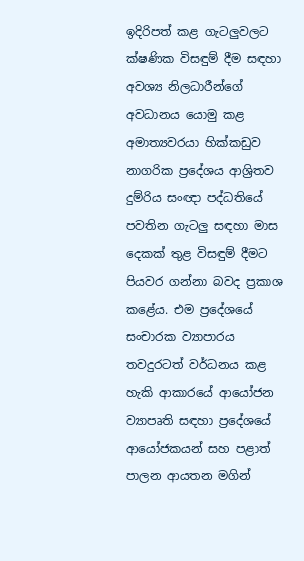ඉදිරිපත් කළ ගැටලුවලට ක්ෂණික විසඳුම් දීම සඳහා අවශ්‍ය නිලධාරීන්ගේ අවධානය යොමු කළ අමාත්‍යවරයා හික්කඩුව නාගරික ප්‍රදේශය ආශ්‍රිතව දුම්රිය සංඥා පද්ධතියේ පවතින ගැටලු සඳහා මාස දෙකක් තුළ විසඳුම් දීමට පියවර ගන්නා බවද ප්‍රකාශ කළේය. එම ප්‍රදේශයේ සංචාරක ව්‍යාපාරය තවදුරටත් වර්ධනය කළ හැකි ආකාරයේ ආයෝජන ව්‍යාපෘති සඳහා ප්‍රදේශයේ ආයෝජකයන් සහ පළාත් පාලන ආයතන මගින්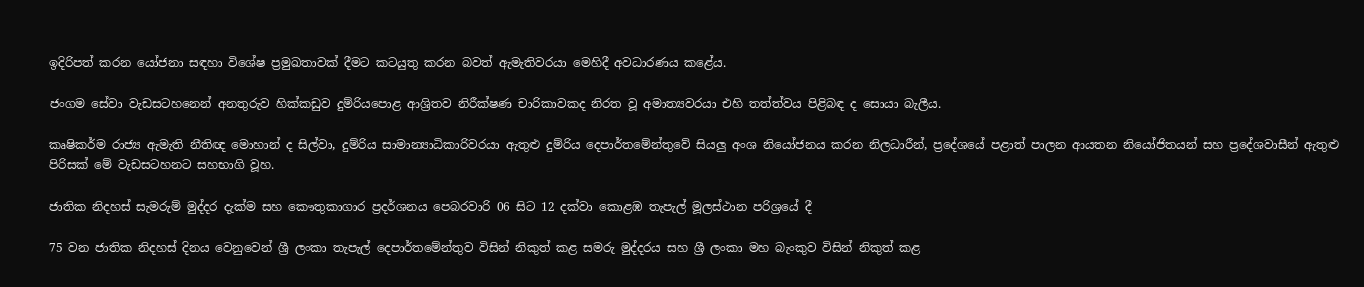ඉදිරිපත් කරන යෝජනා සඳහා විශේෂ ප්‍රමුඛතාවක් දීමට කටයුතු කරන බවත් ඇමැතිවරයා මෙහිදී අවධාරණය කළේය.

ජංගම සේවා වැඩසටහනෙන් අනතුරුව හික්කඩුව දුම්රියපොළ ආශ්‍රිතව නිරීක්ෂණ චාරිකාවකද නිරත වූ අමාත්‍යවරයා එහි තත්ත්වය පිළිබඳ ද සොයා බැලීය.

කෘෂිකර්ම රාජ්‍ය ඇමැති නීතිඥ මොහාන් ද සිල්වා, දුම්රිය සාමාන්‍යාධිකාරිවරයා ඇතුළු දුම්රිය දෙපාර්තමේන්තුවේ සියලු අංශ නියෝජනය කරන නිලධාරීන්, ප්‍රදේශයේ පළාත් පාලන ආයතන නියෝජිතයන් සහ ප්‍රදේශවාසීන් ඇතුළු පිරිසක්‌ මේ වැඩසටහනට සහභාගි වූහ.

ජාතික නිදහස් සැමරුම් මුද්දර දැක්ම සහ කෞතුකාගාර ප්‍රදර්ශනය පෙබරවාරි 06 සිට 12 දක්වා කොළඹ තැපැල් මූලස්ථාන පරිශ්‍රයේ දී

75 වන ජාතික නිදහස් දිනය වෙනුවෙන් ශ්‍රී ලංකා තැපැල් දෙපාර්තමේන්තුව විසින් නිකුත් කළ සමරු මුද්දරය සහ ශ්‍රී ලංකා මහ බැංකුව විසින් නිකුත් කළ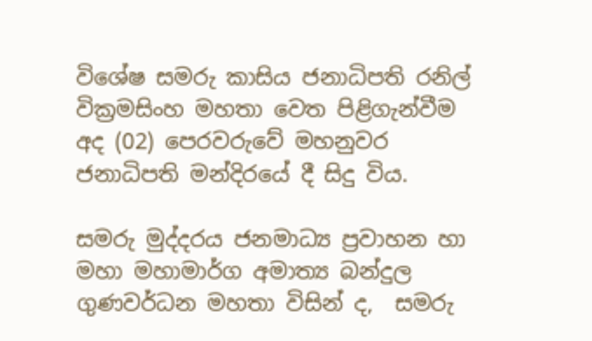විශේෂ සමරු කාසිය ජනාධිපති රනිල් වික්‍රමසිංහ මහතා වෙත පිළිගැන්වීම අද (02) පෙරවරුවේ මහනුවර ජනාධිපති මන්දිරයේ දී සිදු විය.

සමරු මුද්දරය ජනමාධ්‍ය ප්‍රවාහන හා මහා මහාමාර්ග අමාත්‍ය බන්දුල  ගුණවර්ධන මහතා විසින් ද,  සමරු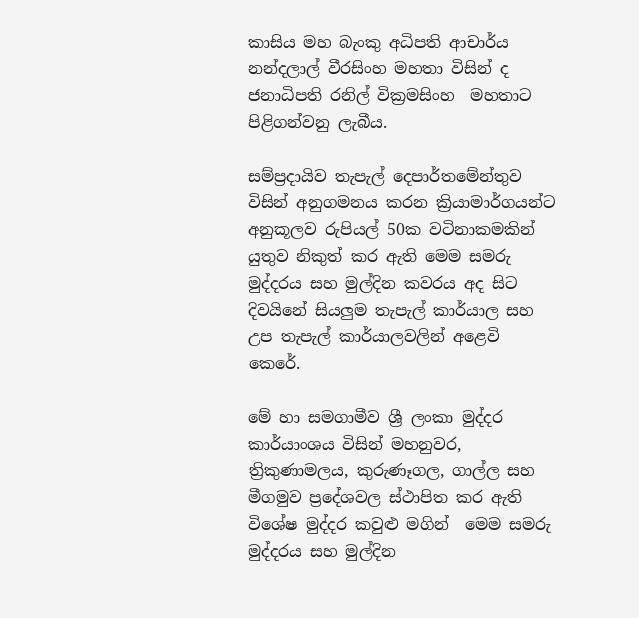කාසිය මහ බැංකු අධිපති ආචාර්ය නන්දලාල් වීරසිංහ මහතා විසින් ද ජනාධිපති රනිල් වික්‍රමසිංහ  මහතාට පිළිගන්වනු ලැබීය.

සම්ප්‍රදායිව තැපැල් දෙපාර්තමේන්තුව විසින් අනුගමනය කරන ක්‍රියාමාර්ගයන්ට අනුකූලව රුපියල් 50ක වටිනාකමකින් යුතුව නිකුත් කර ඇති මෙම සමරු මුද්දරය සහ මුල්දින කවරය අද සිට දිවයිනේ සියලුම තැපැල් කාර්යාල සහ උප තැපැල් කාර්යාලවලින් අළෙවි කෙරේ.

මේ හා සමගාමීව ශ්‍රී ලංකා මුද්දර කාර්යාංශය විසින් මහනුවර, ත්‍රිකුණාමලය, කුරුණෑගල, ගාල්ල සහ මීගමුව ප්‍රදේශවල ස්ථාපිත කර ඇති විශේෂ මුද්දර කවුළු මගින්  මෙම සමරු මුද්දරය සහ මුල්දින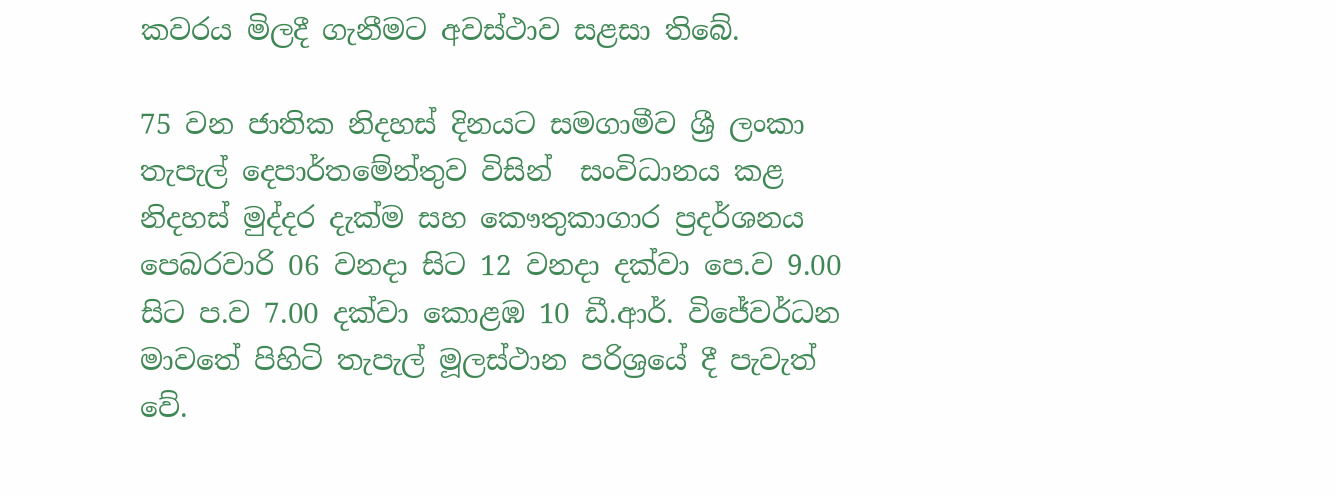කවරය මිලදී ගැනීමට අවස්ථාව සළසා තිබේ.

75 වන ජාතික නිදහස් දිනයට සමගාමීව ශ්‍රී ලංකා තැපැල් දෙපාර්තමේන්තුව විසින්  සංවිධානය කළ නිදහස් මුද්දර දැක්ම සහ කෞතුකාගාර ප්‍රදර්ශනය පෙබරවාරි 06 වනදා සිට 12 වනදා දක්වා පෙ.ව 9.00 සිට ප.ව 7.00 දක්වා කොළඹ 10 ඩී.ආර්. විජේවර්ධන මාවතේ පිහිටි තැපැල් මූලස්ථාන පරිශ්‍රයේ දී පැවැත් වේ.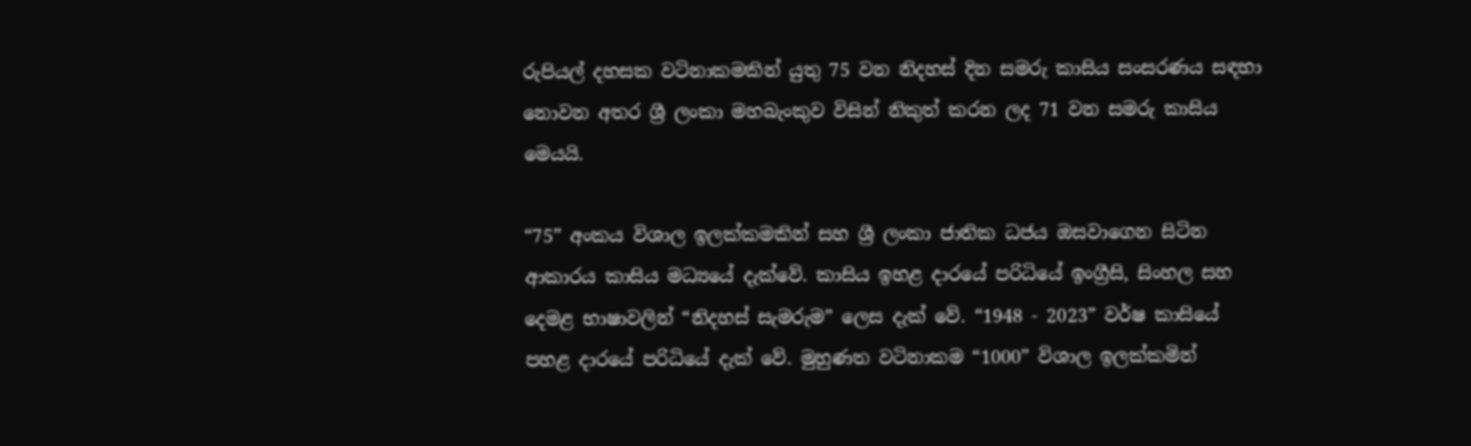රුපියල් දහසක වටිනාකමකින් යුතු 75 වන නිදහස් දින සමරු කාසිය සංසරණය සඳහා නොවන අතර ශ්‍රී ලංකා මහබැංකුව විසින් නිකුත් කරන ලද 71 වන සමරු කාසිය මෙයයි.

“75” අංකය විශාල ඉලක්කමකින් සහ ශ්‍රී ලංකා ජාතික ධජය ඔසවාගෙන සිටින ආකාරය කාසිය මධ්‍යයේ දැක්වේ. කාසිය ඉහළ දාරයේ පරිධියේ ඉංග්‍රීසි, සිංහල සහ දෙමළ භාෂාවලින් “නිදහස් සැමරුම” ලෙස දැක් වේ. “1948 - 2023” වර්ෂ කාසියේ පහළ දාරයේ පරිධියේ දැක් වේ. මුහුණත වටිනාකම “1000” විශාල ඉලක්කමින්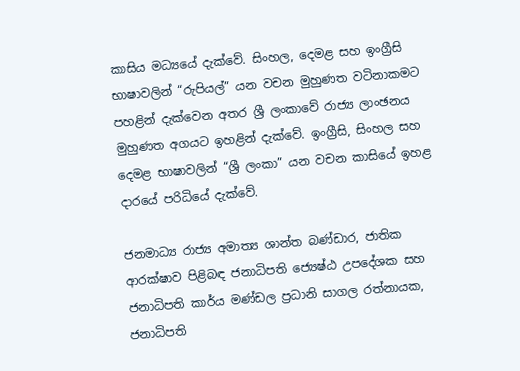කාසිය මධ්‍යයේ දැක්වේ. සිංහල, දෙමළ සහ ඉංග්‍රීසි භාෂාවලින් “රුපියල්” යන වචන මුහුණත වටිනාකමට පහළින් දැක්වෙන අතර ශ්‍රී ලංකාවේ රාජ්‍ය ලාංඡනය මුහුණත අගයට ඉහළින් දැක්වේ. ඉංග්‍රීසි, සිංහල සහ දෙමළ භාෂාවලින් “ශ්‍රී ලංකා” යන වචන කාසියේ ඉහළ දාරයේ පරිධියේ දැක්වේ.

ජනමාධ්‍ය රාජ්‍ය අමාත්‍ය ශාන්ත බණ්ඩාර, ජාතික ආරක්ෂාව පිළිබඳ ජනාධිපති ජ්‍යෙෂ්ඨ උපදේශක සහ ජනාධිපති කාර්ය මණ්ඩල ප්‍රධානි සාගල රත්නායක, ජනාධිපති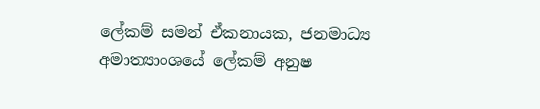ලේකම් සමන් ඒකනායක, ජනමාධ්‍ය අමාත්‍යාංශයේ ලේකම් අනුෂ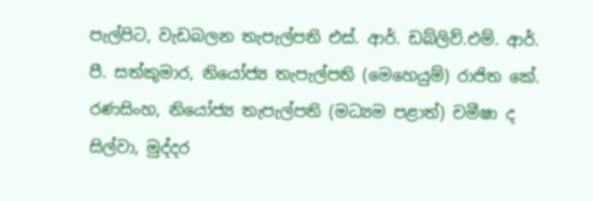පැල්පිට, වැඩබලන තැපැල්පති එස්. ආර්. ඩබ්ලිව්.එම්. ආර්. පී. සත්කුමාර, නියෝජ්‍ය තැපැල්පති (මෙහෙයුම්) රාජිත කේ. රණසිංහ, නියෝජ්‍ය තැපැල්පති (මධ්‍යම පළාත්) චමීෂා ද සිල්වා, මුද්දර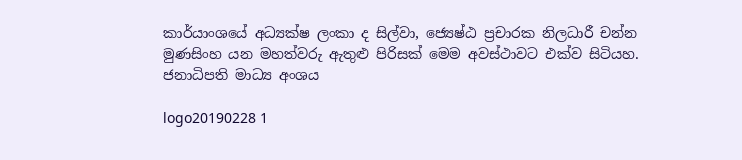කාර්යාංශයේ අධ්‍යක්ෂ ලංකා ද සිල්වා, ජ්‍යෙෂ්ඨ ප්‍රචාරක නිලධාරී චන්න මුණසිංහ යන මහත්වරු ඇතුළු පිරිසක් මෙම අවස්ථාවට එක්ව සිටියහ.
ජනාධිපති මාධ්‍ය අංශය

logo20190228 1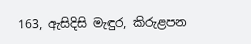163, ඇසිදිසි මැඳුර, කිරුළපන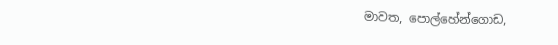මාවත, පොල්හේන්ගොඩ,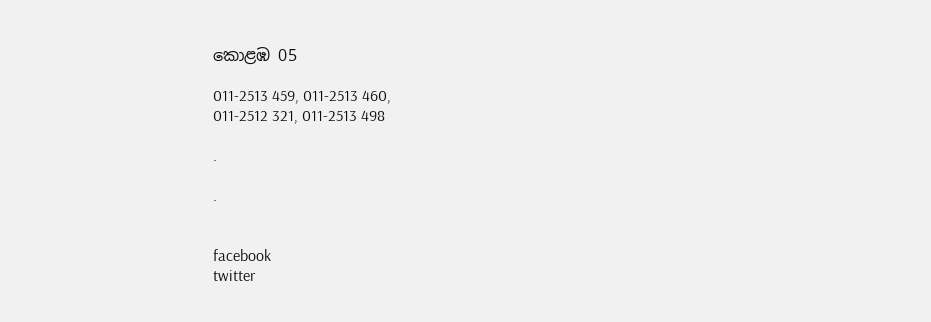කොළඹ 05

011-2513 459, 011-2513 460,
011-2512 321, 011-2513 498

.

.


facebook
twitter